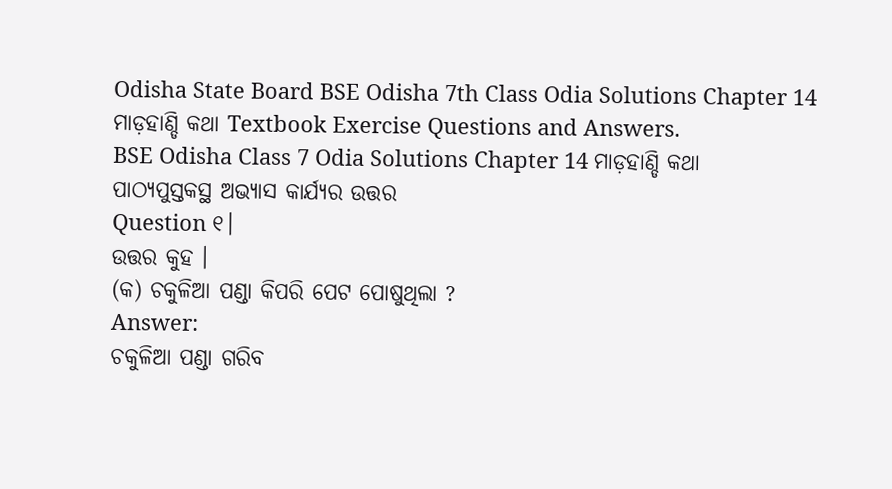Odisha State Board BSE Odisha 7th Class Odia Solutions Chapter 14 ମାଡ଼ହାଣ୍ଡି କଥା Textbook Exercise Questions and Answers.
BSE Odisha Class 7 Odia Solutions Chapter 14 ମାଡ଼ହାଣ୍ଡି କଥା
ପାଠ୍ୟପୁସ୍ତକସ୍ଥ ଅଭ୍ୟାସ କାର୍ଯ୍ୟର ଉତ୍ତର
Question ୧।
ଉତ୍ତର କୁହ ।
(କ) ଚକୁଳିଆ ପଣ୍ଡା କିପରି ପେଟ ପୋଷୁଥିଲା ?
Answer:
ଚକୁଳିଆ ପଣ୍ଡା ଗରିବ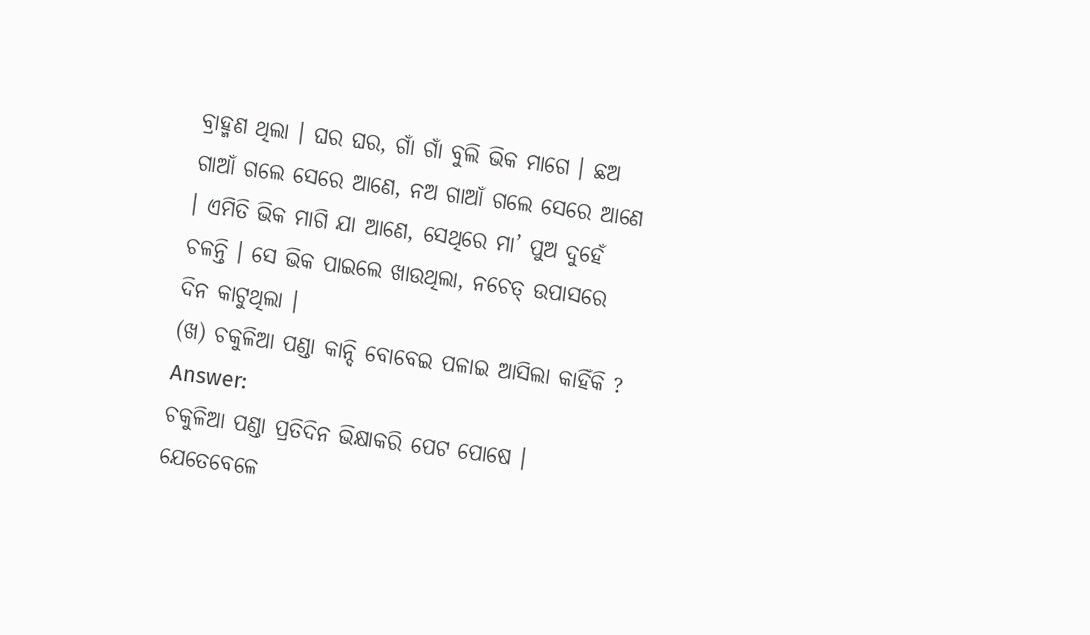ବ୍ରାହ୍ମଣ ଥିଲା । ଘର ଘର, ଗାଁ ଗାଁ ବୁଲି ଭିକ ମାଗେ । ଛଅ ଗାଆଁ ଗଲେ ସେରେ ଆଣେ, ନଅ ଗାଆଁ ଗଲେ ସେରେ ଆଣେ । ଏମିତି ଭିକ ମାଗି ଯା ଆଣେ, ସେଥିରେ ମା’ ପୁଅ ଦୁହେଁ ଚଳନ୍ତି । ସେ ଭିକ ପାଇଲେ ଖାଉଥିଲା, ନଚେତ୍ ଉପାସରେ ଦିନ କାଟୁଥିଲା ।
(ଖ) ଚକୁଳିଆ ପଣ୍ଡା କାନ୍ଦି ବୋବେଇ ପଳାଇ ଆସିଲା କାହିଁକି ?
Answer:
ଚକୁଳିଆ ପଣ୍ଡା ପ୍ରତିଦିନ ଭିକ୍ଷାକରି ପେଟ ପୋଷେ । ଯେତେବେଳେ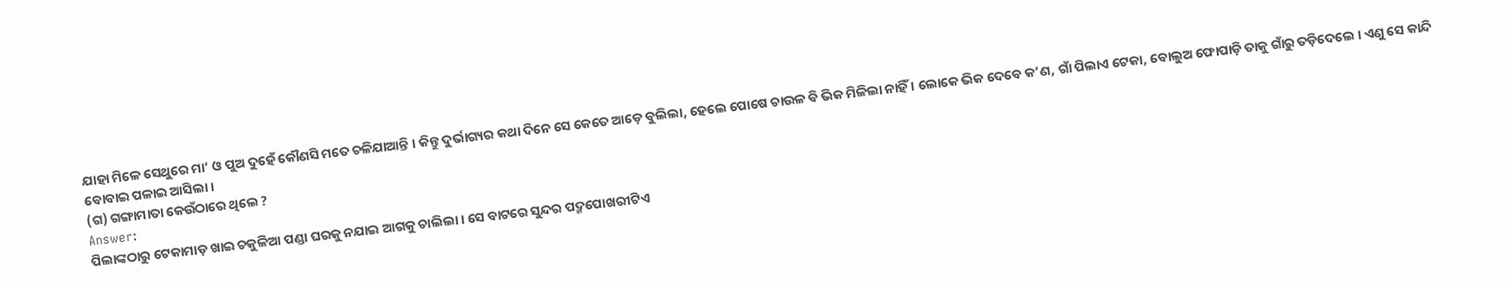ଯାହା ମିଳେ ସେଥୁରେ ମା’ ଓ ପୁଅ ଦୁହେଁ କୌଣସି ମତେ ଚଳିଯାଆନ୍ତି । କିନ୍ତୁ ଦୁର୍ଭାଗ୍ୟର କଥା ଦିନେ ସେ କେତେ ଆଡ଼େ ବୁଲିଲା, ହେଲେ ପୋଷେ ଚାଉଳ ବି ଭିକ ମିଳିଲା ନାହିଁ । ଲୋକେ ଭିକ ଦେବେ କ’ଣ, ଗାଁ ପିଲାଏ ଟେକା, ବୋଲୁଅ ଫୋପାଡ଼ି ତାକୁ ଗାଁରୁ ତଡ଼ିଦେଲେ । ଏଣୁ ସେ କାନ୍ଦି ବୋବାଇ ପଳାଇ ଆସିଲା ।
(ଗ) ଗଙ୍ଗାମାତା କେଉଁଠାରେ ଥିଲେ ?
Answer:
ପିଲାଙ୍କଠାରୁ ଟେକାମାଡ଼ ଖାଇ ଚକୁଳିଆ ପଣ୍ଡା ଘରକୁ ନଯାଇ ଆଗକୁ ଚାଲିଲା । ସେ ବାଟରେ ସୁନ୍ଦର ପଦ୍ମପୋଖରୀଟିଏ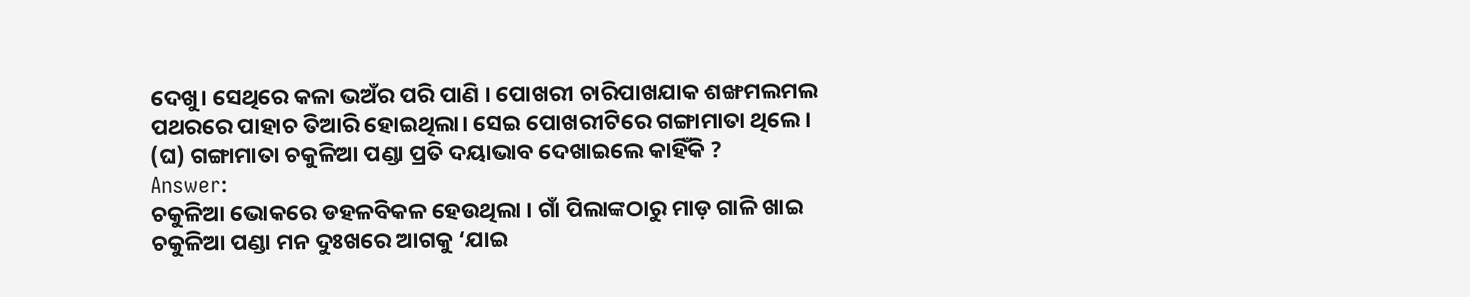ଦେଖୁ। ସେଥିରେ କଳା ଭଅଁର ପରି ପାଣି । ପୋଖରୀ ଚାରିପାଖଯାକ ଶଙ୍ଖମଲମଲ ପଥରରେ ପାହାଚ ତିଆରି ହୋଇଥିଲା। ସେଇ ପୋଖରୀଟିରେ ଗଙ୍ଗାମାତା ଥିଲେ ।
(ଘ) ଗଙ୍ଗାମାତା ଚକୁଳିଆ ପଣ୍ଡା ପ୍ରତି ଦୟାଭାବ ଦେଖାଇଲେ କାହିଁକି ?
Answer:
ଚକୁଳିଆ ଭୋକରେ ଡହଳବିକଳ ହେଉଥିଲା । ଗାଁ ପିଲାଙ୍କଠାରୁ ମାଡ଼ ଗାଳି ଖାଇ ଚକୁଳିଆ ପଣ୍ଡା ମନ ଦୁଃଖରେ ଆଗକୁ ‘ଯାଇ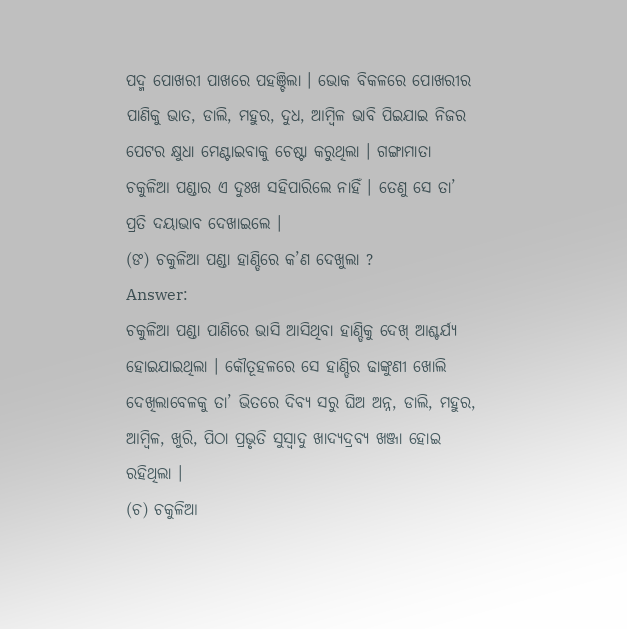ପଦ୍ମ ପୋଖରୀ ପାଖରେ ପହଞ୍ଚିଲା । ଭୋକ ବିକଳରେ ପୋଖରୀର ପାଣିକୁ ଭାତ, ଡାଲି, ମହୁର, ଦୁଧ, ଆମ୍ବିଳ ଭାବି ପିଇଯାଇ ନିଜର ପେଟର କ୍ଷୁଧା ମେଣ୍ଟାଇବାକୁ ଚେଷ୍ଟା କରୁଥିଲା । ଗଙ୍ଗାମାତା ଚକୁଳିଆ ପଣ୍ଡାର ଏ ଦୁଃଖ ସହିପାରିଲେ ନାହିଁ । ତେଣୁ ସେ ତା’ ପ୍ରତି ଦୟାଭାବ ଦେଖାଇଲେ ।
(ଙ) ଚକୁଳିଆ ପଣ୍ଡା ହାଣ୍ଡିରେ କ’ଣ ଦେଖୁଲା ?
Answer:
ଚକୁଳିଆ ପଣ୍ଡା ପାଣିରେ ଭାସି ଆସିଥିବା ହାଣ୍ଡିକୁ ଦେଖ୍ ଆଶ୍ଚର୍ଯ୍ୟ ହୋଇଯାଇଥିଲା । କୌତୂହଳରେ ସେ ହାଣ୍ଡିର ଢାଙ୍କୁଣୀ ଖୋଲି ଦେଖିଲାବେଳକୁ ତା’ ଭିତରେ ଦିବ୍ୟ ସରୁ ଘିଅ ଅନ୍ନ, ଡାଲି, ମହୁର, ଆମ୍ବିଳ, ଖୁରି, ପିଠା ପ୍ରଭୃତି ସୁସ୍ବାଦୁ ଖାଦ୍ୟଦ୍ରବ୍ୟ ଖଞ୍ଜା ହୋଇ ରହିଥିଲା ।
(ଚ) ଚକୁଳିଆ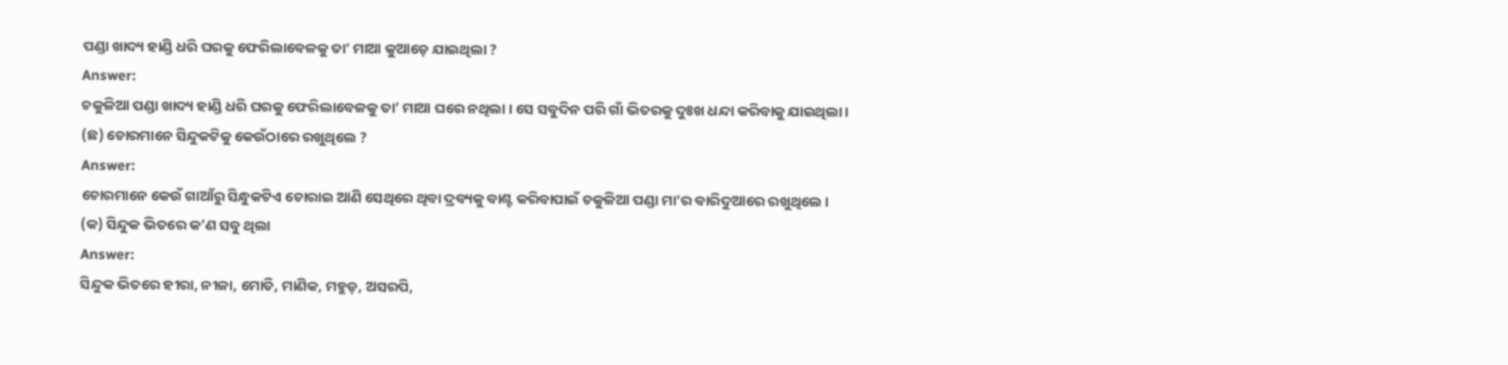ପଣ୍ଡା ଖାଦ୍ୟ ହାଣ୍ଡି ଧରି ଘରକୁ ଫେରିଲାବେଳକୁ ତା’ ମାଆ କୁଆଡ଼େ ଯାଇଥିଲା ?
Answer:
ଚକୁଳିଆ ପଣ୍ଡା ଖାଦ୍ୟ ହାଣ୍ଡି ଧରି ଘରକୁ ଫେରିଲାବେଳକୁ ତା’ ମାଆ ଘରେ ନଥିଲା । ସେ ସବୁଦିନ ପରି ଗାଁ ଭିତରକୁ ଦୁଃଖ ଧନ୍ଦା କରିବାକୁ ଯାଇଥିଲା ।
(ଛ) ଚୋରମାନେ ସିନ୍ଦୁକଟିକୁ କେଉଁଠାରେ ରଖୁଥିଲେ ?
Answer:
ଚୋରମାନେ କେଉଁ ଗାଆଁରୁ ସିନ୍ଧୁକଟିଏ ଚୋରାଇ ଆଣି ସେଥିରେ ଥିବା ଦ୍ରବ୍ୟକୁ ବାଣ୍ଟ କରିବାପାଇଁ ଚକୁଳିଆ ପଣ୍ଡା ମା’ର ବାରିଦୁଆରେ ରଖୁଥିଲେ ।
(କ) ସିନ୍ଦୁକ ଭିତରେ କ’ଣ ସବୁ ଥିଲା
Answer:
ସିନ୍ଦୁକ ଭିତରେ ହୀରା, ନୀଳା, ମୋତି, ମାଣିକ, ମହୁଡ଼, ଅସରପି,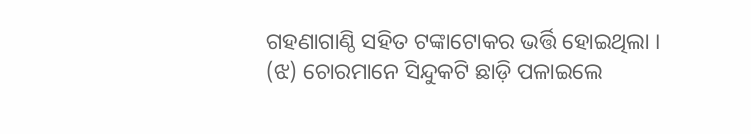ଗହଣାଗାଣ୍ଠି ସହିତ ଟଙ୍କାଟୋକର ଭର୍ତ୍ତି ହୋଇଥିଲା ।
(ଝ) ଚୋରମାନେ ସିନ୍ଦୁକଟି ଛାଡ଼ି ପଳାଇଲେ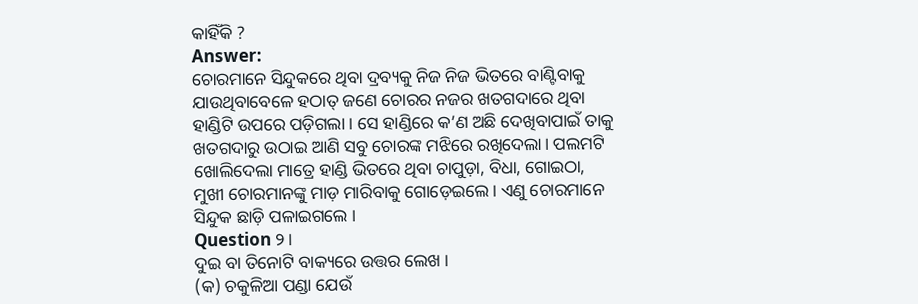କାହିଁକି ?
Answer:
ଚୋରମାନେ ସିନ୍ଦୁକରେ ଥିବା ଦ୍ରବ୍ୟକୁ ନିଜ ନିଜ ଭିତରେ ବାଣ୍ଟିବାକୁ ଯାଉଥିବାବେଳେ ହଠାତ୍ ଜଣେ ଚୋରର ନଜର ଖତଗଦାରେ ଥିବା ହାଣ୍ଡିଟି ଉପରେ ପଡ଼ିଗଲା । ସେ ହାଣ୍ଡିରେ କ’ଣ ଅଛି ଦେଖିବାପାଇଁ ତାକୁ ଖତଗଦାରୁ ଉଠାଇ ଆଣି ସବୁ ଚୋରଙ୍କ ମଝିରେ ରଖିଦେଲା। ପଲମଟି ଖୋଲିଦେଲା ମାତ୍ରେ ହାଣ୍ଡି ଭିତରେ ଥିବା ଚାପୁଡ଼ା, ବିଧା, ଗୋଇଠା, ମୁଖୀ ଚୋରମାନଙ୍କୁ ମାଡ଼ ମାରିବାକୁ ଗୋଡ଼େଇଲେ । ଏଣୁ ଚୋରମାନେ ସିନ୍ଦୁକ ଛାଡ଼ି ପଳାଇଗଲେ ।
Question ୨।
ଦୁଇ ବା ତିନୋଟି ବାକ୍ୟରେ ଉତ୍ତର ଲେଖ ।
(କ) ଚକୁଳିଆ ପଣ୍ଡା ଯେଉଁ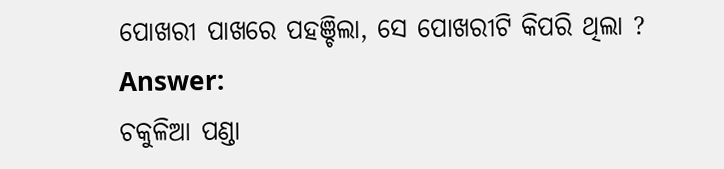ପୋଖରୀ ପାଖରେ ପହଞ୍ଚିଲା, ସେ ପୋଖରୀଟି କିପରି ଥିଲା ?
Answer:
ଚକୁଳିଆ ପଣ୍ଡା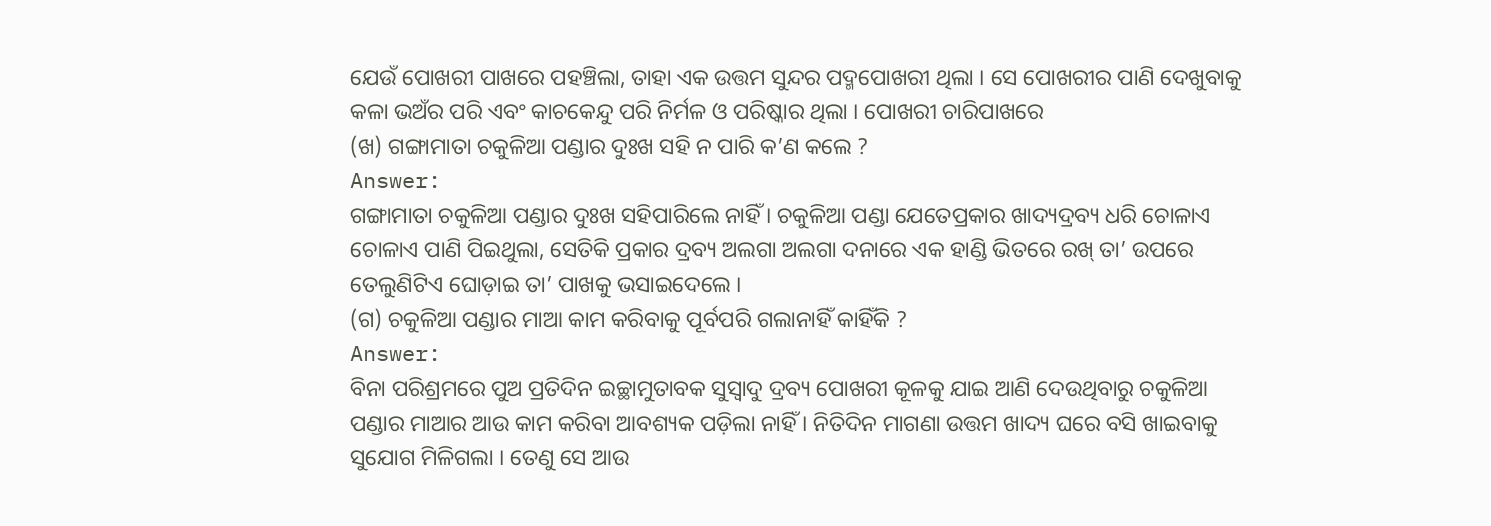ଯେଉଁ ପୋଖରୀ ପାଖରେ ପହଞ୍ଚିଲା, ତାହା ଏକ ଉତ୍ତମ ସୁନ୍ଦର ପଦ୍ମପୋଖରୀ ଥିଲା । ସେ ପୋଖରୀର ପାଣି ଦେଖୁବାକୁ କଳା ଭଅଁର ପରି ଏବଂ କାଚକେନ୍ଦୁ ପରି ନିର୍ମଳ ଓ ପରିଷ୍କାର ଥିଲା । ପୋଖରୀ ଚାରିପାଖରେ
(ଖ) ଗଙ୍ଗାମାତା ଚକୁଳିଆ ପଣ୍ଡାର ଦୁଃଖ ସହି ନ ପାରି କ’ଣ କଲେ ?
Answer:
ଗଙ୍ଗାମାତା ଚକୁଳିଆ ପଣ୍ଡାର ଦୁଃଖ ସହିପାରିଲେ ନାହିଁ । ଚକୁଳିଆ ପଣ୍ଡା ଯେତେପ୍ରକାର ଖାଦ୍ୟଦ୍ରବ୍ୟ ଧରି ଚୋଳାଏ ଚୋଳାଏ ପାଣି ପିଇଥୁଲା, ସେତିକି ପ୍ରକାର ଦ୍ରବ୍ୟ ଅଲଗା ଅଲଗା ଦନାରେ ଏକ ହାଣ୍ଡି ଭିତରେ ରଖ୍ ତା’ ଉପରେ ତେଲୁଣିଟିଏ ଘୋଡ଼ାଇ ତା’ ପାଖକୁ ଭସାଇଦେଲେ ।
(ଗ) ଚକୁଳିଆ ପଣ୍ଡାର ମାଆ କାମ କରିବାକୁ ପୂର୍ବପରି ଗଲାନାହିଁ କାହିଁକି ?
Answer:
ବିନା ପରିଶ୍ରମରେ ପୁଅ ପ୍ରତିଦିନ ଇଚ୍ଛାମୁତାବକ ସୁସ୍ୱାଦୁ ଦ୍ରବ୍ୟ ପୋଖରୀ କୂଳକୁ ଯାଇ ଆଣି ଦେଉଥିବାରୁ ଚକୁଳିଆ ପଣ୍ଡାର ମାଆର ଆଉ କାମ କରିବା ଆବଶ୍ୟକ ପଡ଼ିଲା ନାହିଁ । ନିତିଦିନ ମାଗଣା ଉତ୍ତମ ଖାଦ୍ୟ ଘରେ ବସି ଖାଇବାକୁ ସୁଯୋଗ ମିଳିଗଲା । ତେଣୁ ସେ ଆଉ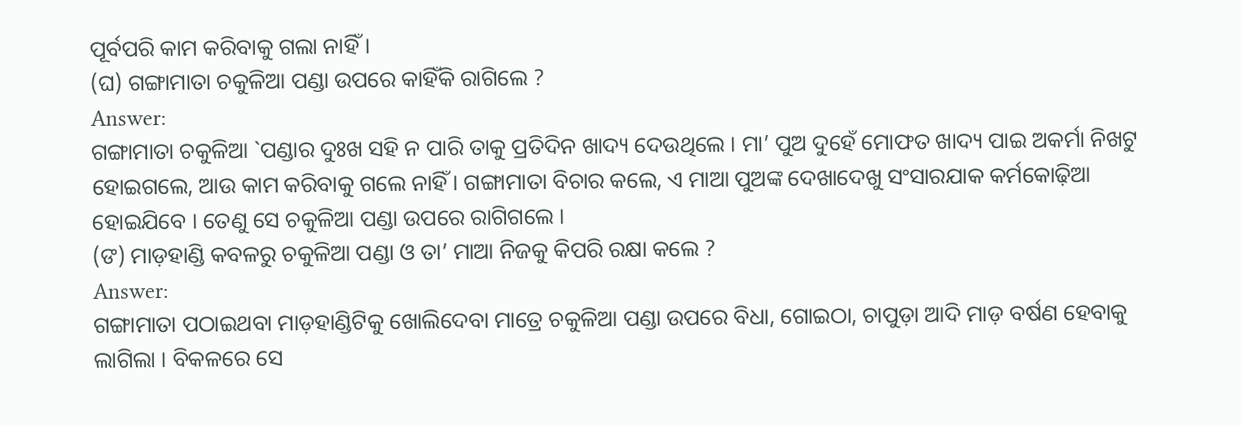ପୂର୍ବପରି କାମ କରିବାକୁ ଗଲା ନାହିଁ ।
(ଘ) ଗଙ୍ଗାମାତା ଚକୁଳିଆ ପଣ୍ଡା ଉପରେ କାହିଁକି ରାଗିଲେ ?
Answer:
ଗଙ୍ଗାମାତା ଚକୁଳିଆ `ପଣ୍ଡାର ଦୁଃଖ ସହି ନ ପାରି ତାକୁ ପ୍ରତିଦିନ ଖାଦ୍ୟ ଦେଉଥିଲେ । ମା’ ପୁଅ ଦୁହେଁ ମୋଫତ ଖାଦ୍ୟ ପାଇ ଅକର୍ମା ନିଖଟୁ ହୋଇଗଲେ, ଆଉ କାମ କରିବାକୁ ଗଲେ ନାହିଁ । ଗଙ୍ଗାମାତା ବିଚାର କଲେ, ଏ ମାଆ ପୁଅଙ୍କ ଦେଖାଦେଖୁ ସଂସାରଯାକ କର୍ମକୋଢ଼ିଆ ହୋଇଯିବେ । ତେଣୁ ସେ ଚକୁଳିଆ ପଣ୍ଡା ଉପରେ ରାଗିଗଲେ ।
(ଙ) ମାଡ଼ହାଣ୍ଡି କବଳରୁ ଚକୁଳିଆ ପଣ୍ଡା ଓ ତା’ ମାଆ ନିଜକୁ କିପରି ରକ୍ଷା କଲେ ?
Answer:
ଗଙ୍ଗାମାତା ପଠାଇଥବା ମାଡ଼ହାଣ୍ଡିଟିକୁ ଖୋଲିଦେବା ମାତ୍ରେ ଚକୁଳିଆ ପଣ୍ଡା ଉପରେ ବିଧା, ଗୋଇଠା, ଚାପୁଡ଼ା ଆଦି ମାଡ଼ ବର୍ଷଣ ହେବାକୁ ଲାଗିଲା । ବିକଳରେ ସେ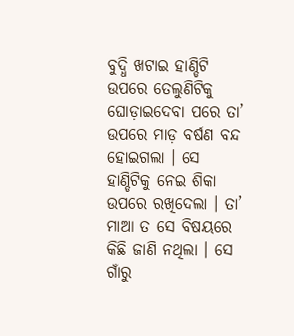ବୁଦ୍ଧି ଖଟାଇ ହାଣ୍ଡିଟି ଉପରେ ତେଲୁଣିଟିକୁ ଘୋଡ଼ାଇଦେବା ପରେ ତା’ ଉପରେ ମାଡ଼ ବର୍ଷଣ ବନ୍ଦ ହୋଇଗଲା । ସେ ହାଣ୍ଡିଟିକୁ ନେଇ ଶିକା ଉପରେ ରଖିଦେଲା । ତା’ ମାଆ ତ ସେ ବିଷୟରେ କିଛି ଜାଣି ନଥିଲା । ସେ ଗାଁରୁ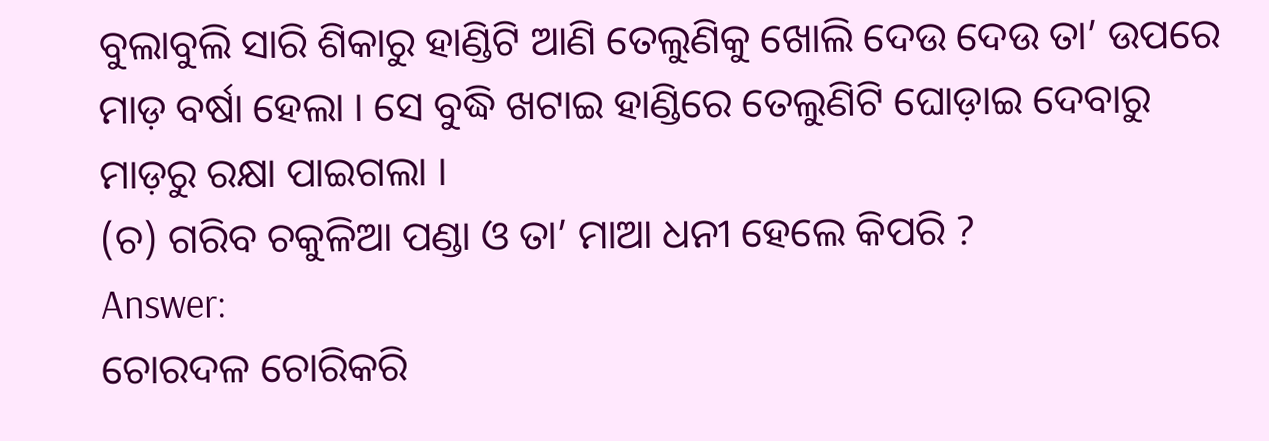ବୁଲାବୁଲି ସାରି ଶିକାରୁ ହାଣ୍ଡିଟି ଆଣି ତେଲୁଣିକୁ ଖୋଲି ଦେଉ ଦେଉ ତା’ ଉପରେ ମାଡ଼ ବର୍ଷା ହେଲା । ସେ ବୁଦ୍ଧି ଖଟାଇ ହାଣ୍ଡିରେ ତେଲୁଣିଟି ଘୋଡ଼ାଇ ଦେବାରୁ ମାଡ଼ରୁ ରକ୍ଷା ପାଇଗଲା ।
(ଚ) ଗରିବ ଚକୁଳିଆ ପଣ୍ଡା ଓ ତା’ ମାଆ ଧନୀ ହେଲେ କିପରି ?
Answer:
ଚୋରଦଳ ଚୋରିକରି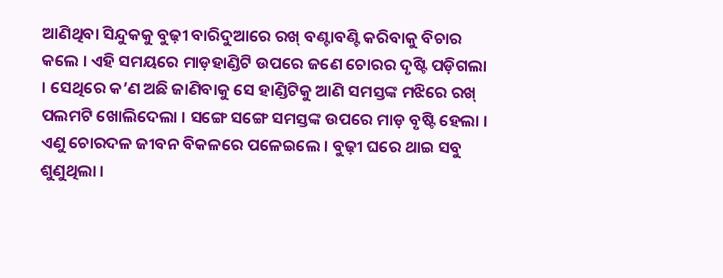ଆଣିଥିବା ସିନ୍ଦୁକକୁ ବୁଢ଼ୀ ବାରିଦୁଆରେ ରଖ୍ ବଣ୍ଟାବଣ୍ଟି କରିବାକୁ ବିଚାର କଲେ । ଏହି ସମୟରେ ମାଡ଼ହାଣ୍ଡିଟି ଉପରେ ଜଣେ ଚୋରର ଦୃଷ୍ଟି ପଡ଼ିଗଲା । ସେଥିରେ କ’ଣ ଅଛି ଜାଣିବାକୁ ସେ ହାଣ୍ଡିଟିକୁ ଆଣି ସମସ୍ତଙ୍କ ମଝିରେ ରଖ୍ ପଲମଟି ଖୋଲିଦେଲା । ସଙ୍ଗେ ସଙ୍ଗେ ସମସ୍ତଙ୍କ ଉପରେ ମାଡ଼ ବୃଷ୍ଟି ହେଲା । ଏଣୁ ଚୋରଦଳ ଜୀବନ ବିକଳରେ ପଳେଇଲେ । ବୁଢ଼ୀ ଘରେ ଥାଇ ସବୁ ଶୁଣୁଥିଲା ।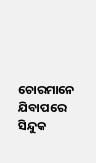ଚୋରମାନେ ଯିବାପରେ ସିନ୍ଦୁକ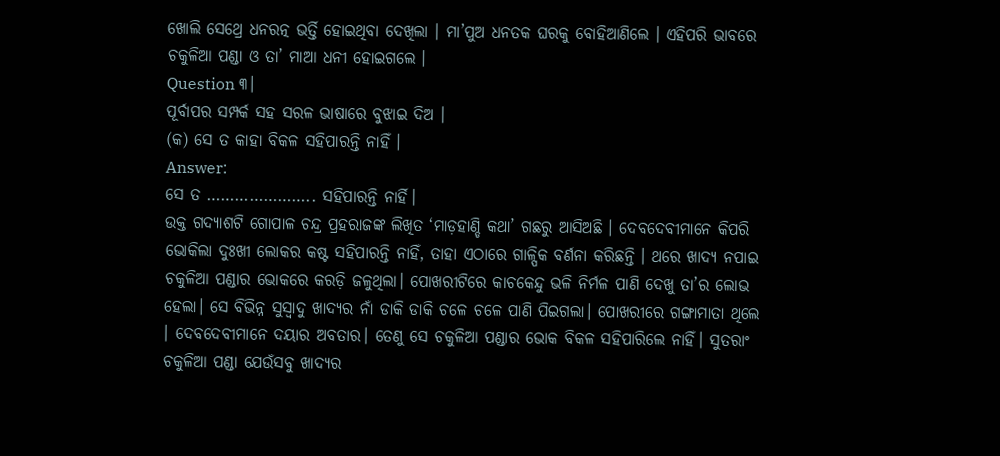ଖୋଲି ସେଥ୍ରେ ଧନରତ୍ନ ଭର୍ତ୍ତି ହୋଇଥିବା ଦେଖିଲା । ମା’ପୁଅ ଧନତକ ଘରକୁ ବୋହିଆଣିଲେ । ଏହିପରି ଭାବରେ ଚକୁଳିଆ ପଣ୍ଡା ଓ ତା’ ମାଆ ଧନୀ ହୋଇଗଲେ ।
Question ୩।
ପୂର୍ବାପର ସମ୍ପର୍କ ସହ ସରଳ ଭାଷାରେ ବୁଝାଇ ଦିଅ ।
(କ) ସେ ତ କାହା ବିକଳ ସହିପାରନ୍ତି ନାହିଁ ।
Answer:
ସେ ତ ………………….. ସହିପାରନ୍ତି ନାର୍ହି।
ଉକ୍ତ ଗଦ୍ୟାଶଟି ଗୋପାଳ ଚନ୍ଦ୍ର ପ୍ରହରାଜଙ୍କ ଲିଖିତ ‘ମାଡ଼ହାଣ୍ଡି କଥା’ ଗଛରୁ ଆସିଅଛି । ଦେବଦେବୀମାନେ କିପରି ଭୋକିଲା ଦୁଃଖୀ ଲୋକର କଷ୍ଟ ସହିପାରନ୍ତି ନାହିଁ, ତାହା ଏଠାରେ ଗାଳ୍ପିକ ବର୍ଣନା କରିଛନ୍ତି । ଥରେ ଖାଦ୍ୟ ନପାଇ ଚକୁଳିଆ ପଣ୍ଡାର ଭୋକରେ କରଡ଼ି ଜଳୁଥିଲା। ପୋଖରୀଟିରେ କାଚକେନ୍ଦୁ ଭଳି ନିର୍ମଳ ପାଣି ଦେଖୁ ତା’ର ଲୋଭ ହେଲା। ସେ ବିଭିନ୍ନ ସୁସ୍ୱାଦୁ ଖାଦ୍ୟର ନାଁ ଡାକି ଡାକି ଚଳେ ଚଳେ ପାଣି ପିଇଗଲା। ପୋଖରୀରେ ଗଙ୍ଗାମାତା ଥିଲେ । ଦେବଦେବୀମାନେ ଦୟାର ଅବତାର। ତେଣୁ ସେ ଚକୁଳିଆ ପଣ୍ଡାର ଭୋକ ବିକଳ ସହିପାରିଲେ ନାହିଁ। ସୁତରାଂ ଚକୁଳିଆ ପଣ୍ଡା ଯେଉଁସବୁ ଖାଦ୍ୟର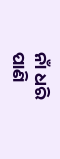ନାଁ ଧରି ପାଣି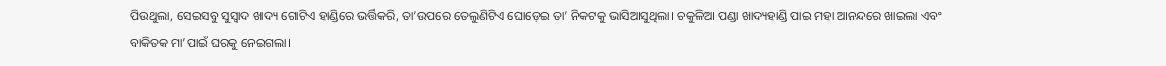ପିଉଥୁଲା, ସେଇସବୁ ସୁସ୍ଵାଦ ଖାଦ୍ୟ ଗୋଟିଏ ହାଣ୍ଡିରେ ଭର୍ତ୍ତିକରି, ତା’ଉପରେ ତେଲୁଣିଟିଏ ଘୋଡ଼େଇ ତା’ ନିକଟକୁ ଭାସିଆସୁଥିଲା। ଚକୁଳିଆ ପଣ୍ଡା ଖାଦ୍ୟହାଣ୍ଡି ପାଇ ମହା ଆନନ୍ଦରେ ଖାଇଲା ଏବଂ ବାକିତକ ମା’ପାଇଁ ଘରକୁ ନେଇଗଲା।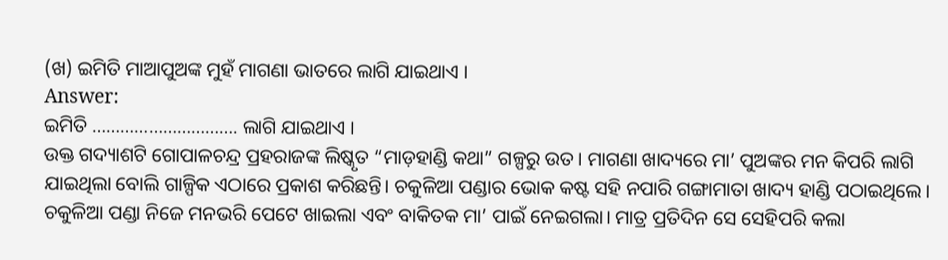(ଖ) ଇମିତି ମାଆପୁଅଙ୍କ ମୁହଁ ମାଗଣା ଭାତରେ ଲାଗି ଯାଇଥାଏ ।
Answer:
ଇମିତି …………………………. ଲାଗି ଯାଇଥାଏ ।
ଉକ୍ତ ଗଦ୍ୟାଶଟି ଗୋପାଳଚନ୍ଦ୍ର ପ୍ରହରାଜଙ୍କ ଲିଷ୍କୃତ “ମାଡ଼ହାଣ୍ଡି କଥା” ଗଳ୍ପରୁ ଉତ। ମାଗଣା ଖାଦ୍ୟରେ ମା’ ପୁଅଙ୍କର ମନ କିପରି ଲାଗି ଯାଇଥିଲା ବୋଲି ଗାଳ୍ପିକ ଏଠାରେ ପ୍ରକାଶ କରିଛନ୍ତି। ଚକୁଳିଆ ପଣ୍ଡାର ଭୋକ କଷ୍ଟ ସହି ନପାରି ଗଙ୍ଗାମାତା ଖାଦ୍ୟ ହାଣ୍ଡି ପଠାଇଥିଲେ। ଚକୁଳିଆ ପଣ୍ଡା ନିଜେ ମନଭରି ପେଟେ ଖାଇଲା ଏବଂ ବାକିତକ ମା’ ପାଇଁ ନେଇଗଲା। ମାତ୍ର ପ୍ରତିଦିନ ସେ ସେହିପରି କଲା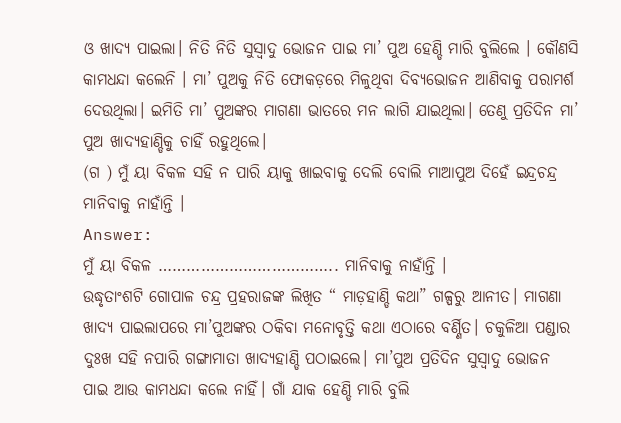ଓ ଖାଦ୍ୟ ପାଇଲା। ନିତି ନିତି ସୁସ୍ୱାଦୁ ଭୋଜନ ପାଇ ମା’ ପୁଅ ହେଣ୍ଡି ମାରି ବୁଲିଲେ । କୌଣସି କାମଧନ୍ଦା କଲେନି । ମା’ ପୁଅକୁ ନିତି ଫୋକଡ଼ରେ ମିଳୁଥିବା ଦିବ୍ଯଭୋଜନ ଆଣିବାକୁ ପରାମର୍ଶ ଦେଉଥିଲା। ଇମିତି ମା’ ପୁଅଙ୍କର ମାଗଣା ଭାତରେ ମନ ଲାଗି ଯାଇଥିଲା। ତେଣୁ ପ୍ରତିଦିନ ମା’ ପୁଅ ଖାଦ୍ୟହାଣ୍ଡିକୁ ଚାହିଁ ରହୁଥିଲେ।
(ଗ ) ମୁଁ ୟା ବିକଳ ସହି ନ ପାରି ୟାକୁ ଖାଇବାକୁ ଦେଲି ବୋଲି ମାଆପୁଅ ଦିହେଁ ଇନ୍ଦ୍ରଚନ୍ଦ୍ର ମାନିବାକୁ ନାହାଁନ୍ତି ।
Answer:
ମୁଁ ୟା ବିକଳ ……………………………….. ମାନିବାକୁ ନାହାଁନ୍ତି ।
ଉଦ୍ଧୃତାଂଶଟି ଗୋପାଳ ଚନ୍ଦ୍ର ପ୍ରହରାଜଙ୍କ ଲିଖିତ “ ମାଡ଼ହାଣ୍ଡି କଥା” ଗଳ୍ପରୁ ଆନୀତ। ମାଗଣା ଖାଦ୍ୟ ପାଇଲାପରେ ମା’ପୁଅଙ୍କର ଠକିବା ମନୋବୃତ୍ତି କଥା ଏଠାରେ ବର୍ଣ୍ଣିତ। ଚକୁଳିଆ ପଣ୍ଡାର ଦୁଃଖ ସହି ନପାରି ଗଙ୍ଗାମାତା ଖାଦ୍ୟହାଣ୍ଡି ପଠାଇଲେ। ମା’ପୁଅ ପ୍ରତିଦିନ ସୁସ୍ୱାଦୁ ଭୋଜନ ପାଇ ଆଉ କାମଧନ୍ଦା କଲେ ନାହିଁ। ଗାଁ ଯାକ ହେଣ୍ଡି ମାରି ବୁଲି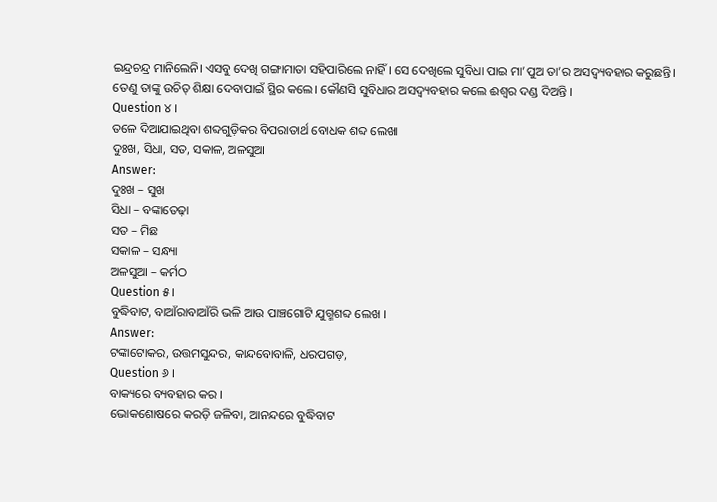ଇନ୍ଦ୍ରଚନ୍ଦ୍ର ମାନିଲେନି। ଏସବୁ ଦେଖି ଗଙ୍ଗାମାତା ସହିପାରିଲେ ନାହିଁ । ସେ ଦେଖିଲେ ସୁବିଧା ପାଇ ମା’ପୁଅ ତା’ର ଅସଦ୍ବ୍ୟବହାର କରୁଛନ୍ତି। ତେଣୁ ତାଙ୍କୁ ଉଚିତ୍ ଶିକ୍ଷା ଦେବାପାଇଁ ସ୍ଥିର କଲେ। କୌଣସି ସୁବିଧାର ଅସଦ୍ବ୍ୟବହାର କଲେ ଈଶ୍ବର ଦଣ୍ଡ ଦିଅନ୍ତି ।
Question ୪ ।
ତଳେ ଦିଆଯାଇଥିବା ଶବ୍ଦଗୁଡ଼ିକର ବିପରାତାର୍ଥ ବୋଧକ ଶବ୍ଦ ଲେଖା
ଦୁଃଖ, ସିଧା, ସତ, ସକାଳ, ଅଳସୁଆ
Answer:
ଦୁଃଖ – ସୁଖ
ସିଧା – ବଙ୍କାତେଢ଼ା
ସତ – ମିଛ
ସକାଳ – ସନ୍ଧ୍ୟା
ଅଳସୁଆ – କର୍ମଠ
Question ୫।
ବୁଦ୍ଧିବାଟ, ବାଆଁରାବାଆଁରି ଭଳି ଆଉ ପାଞ୍ଚଗୋଟି ଯୁଗ୍ମଶବ୍ଦ ଲେଖ ।
Answer:
ଟଙ୍କାଟୋକର, ଉତ୍ତମସୁନ୍ଦର, କାନ୍ଦବୋବାଳି, ଧରପଗଡ଼,
Question ୬ ।
ବାକ୍ୟରେ ବ୍ୟବହାର କର ।
ଭୋକଶୋଷରେ କରଡ଼ି ଜଳିବା, ଆନନ୍ଦରେ ବୁଦ୍ଧିବାଟ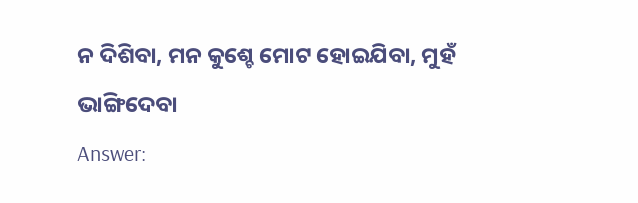ନ ଦିଶିବା, ମନ କୁଶ୍ଚେ ମୋଟ ହୋଇଯିବା, ମୁହଁ ଭାଙ୍ଗିଦେବା
Answer: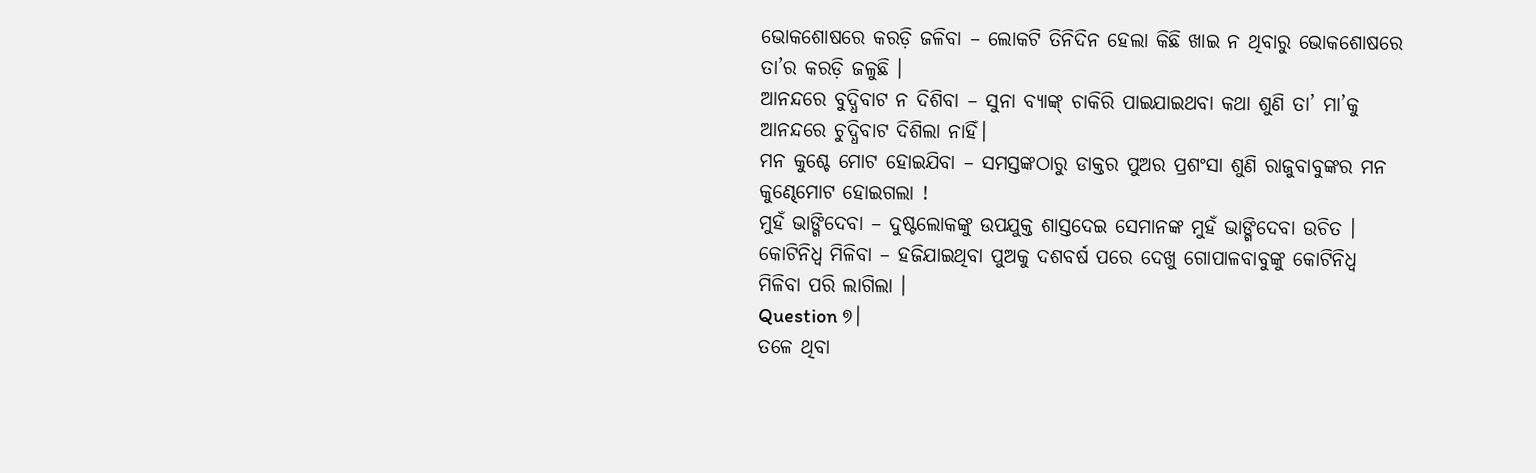ଭୋକଶୋଷରେ କରଡ଼ି ଜଳିବା – ଲୋକଟି ତିନିଦିନ ହେଲା କିଛି ଖାଇ ନ ଥିବାରୁ ଭୋକଶୋଷରେ ତା’ର କରଡ଼ି ଜଳୁଛି ।
ଆନନ୍ଦରେ ବୁଦ୍ଧିବାଟ ନ ଦିଶିବା – ସୁନା ବ୍ୟାଙ୍କ୍ ଚାକିରି ପାଇଯାଇଥବା କଥା ଶୁଣି ତା’ ମା’କୁ ଆନନ୍ଦରେ ଚୁଦ୍ଧିବାଟ ଦିଶିଲା ନାହିଁ।
ମନ କୁଶ୍ଚେ ମୋଟ ହୋଇଯିବା – ସମସ୍ତଙ୍କଠାରୁ ଡାକ୍ତର ପୁଅର ପ୍ରଶଂସା ଶୁଣି ରାଜୁବାବୁଙ୍କର ମନ କୁଣ୍ଢେମୋଟ ହୋଇଗଲା !
ମୁହଁ ଭାଙ୍ଗିଦେବା – ଦୁଷ୍ଟଲୋକଙ୍କୁ ଉପଯୁକ୍ତ ଶାସ୍ତଦେଇ ସେମାନଙ୍କ ମୁହଁ ଭାଙ୍ଗିଦେବା ଉଚିତ ।
କୋଟିନିଧ୍ଵ ମିଳିବା – ହଜିଯାଇଥିବା ପୁଅକୁ ଦଶବର୍ଷ ପରେ ଦେଖୁ ଗୋପାଳବାବୁଙ୍କୁ କୋଟିନିଧ୍ଵ ମିଳିବା ପରି ଲାଗିଲା ।
Question ୭।
ତଳେ ଥିବା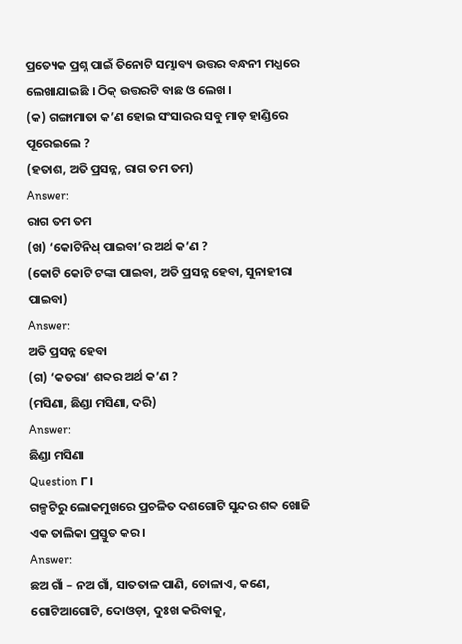ପ୍ରତ୍ୟେକ ପ୍ରଶ୍ନ ପାଇଁ ତିନୋଟି ସମ୍ଭାବ୍ୟ ଉତ୍ତର ବନ୍ଧନୀ ମଧ୍ଯରେ ଲେଖାଯାଇଛି । ଠିକ୍ ଉତ୍ତରଟି ବାଛ ଓ ଲେଖ ।
(କ) ଗଙ୍ଗାମାତା କ’ଣ ହୋଇ ସଂସାରର ସବୁ ମାଡ଼ ହାଣ୍ଡିରେ ପୂରେଇଲେ ?
(ହତାଶ, ଅତି ପ୍ରସନ୍ନ, ରାଗ ତମ ତମ)
Answer:
ରାଗ ତମ ତମ
(ଖ) ‘କୋଟିନିଧ୍ ପାଇବା’ର ଅର୍ଥ କ’ଣ ?
(କୋଟି କୋଟି ଟଙ୍କା ପାଇବା, ଅତି ପ୍ରସନ୍ନ ହେବା, ସୁନାହୀରା ପାଇବା)
Answer:
ଅତି ପ୍ରସନ୍ନ ହେବା
(ଗ) ‘କତରା’ ଶବ୍ଦର ଅର୍ଥ କ’ଣ ?
(ମସିଣା, ଛିଣ୍ଡା ମସିଣା, ଦରି)
Answer:
ଛିଣ୍ଡା ମସିଣା
Question ୮।
ଗଳ୍ପଟିରୁ ଲୋକମୁଖରେ ପ୍ରଚଳିତ ଦଶଗୋଟି ସୁନ୍ଦର ଶବ୍ଦ ଖୋଜି ଏକ ତାଲିକା ପ୍ରସ୍ତୁତ କର ।
Answer:
ଛଅ ଗାଁ – ନଅ ଗାଁ, ସାତତାଳ ପାଣି, ଚୋଳାଏ, କଣେ, ଗୋଟିଆଗୋଟି, ଦୋଓଡ଼ା, ଦୁଃଖ କରିବାକୁ,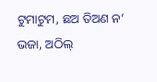ଟୁମାଟୁମ, ଛଅ ତିଅଣ ନ’ ଭଜା, ଅଠିଲ୍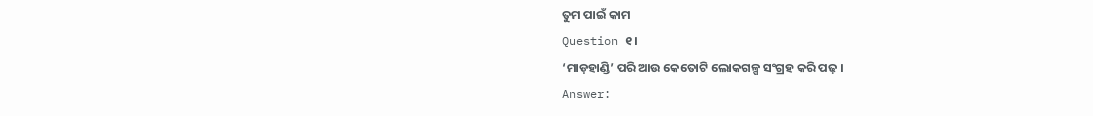ତୁମ ପାଇଁ କାମ
Question ୧।
‘ମାଡ଼ହାଣ୍ଡି’ ପରି ଆଉ କେତୋଟି ଲୋକଗଳ୍ପ ସଂଗ୍ରହ କରି ପଢ଼ ।
Answer: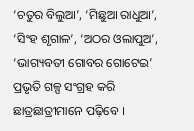‘ଚତୁର ବିଲୁଆ’, ‘ମିଛୁଆ ରାଧୁଆ’, ‘ସିଂହ ଶୃଗାଳ’, ‘ଅଠର ଓଲାପୁଅ’, ‘ଭାଗ୍ୟବତୀ ଗୋବର ଗୋଟେଇ’ ପ୍ରଭୃତି ଗଳ୍ପ ସଂଗ୍ରହ କରି ଛାତ୍ରଛାତ୍ରୀମାନେ ପଢ଼ିବେ ।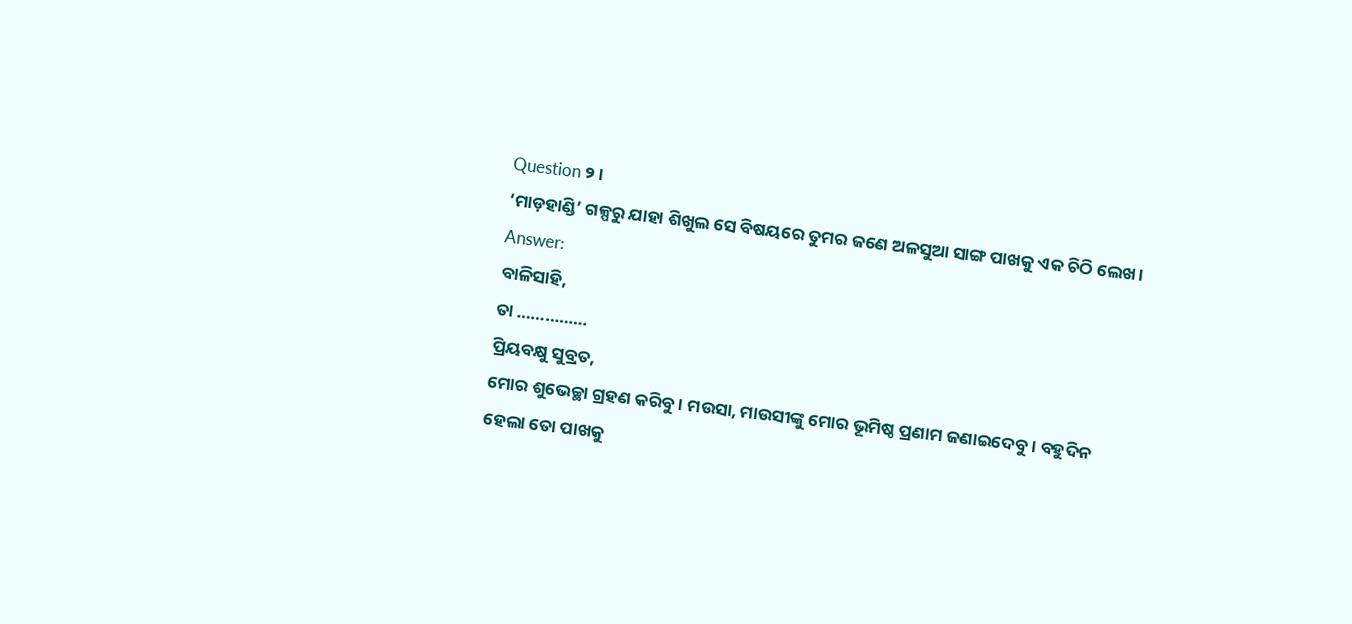Question ୨।
‘ମାଡ଼ହାଣ୍ଡି’ ଗଳ୍ପରୁ ଯାହା ଶିଖୁଲ ସେ ବିଷୟରେ ତୁମର ଜଣେ ଅଳସୁଆ ସାଙ୍ଗ ପାଖକୁ ଏକ ଚିଠି ଲେଖ ।
Answer:
ବାଳିସାହି,
ତା ……………
ପ୍ରିୟବକ୍ଷୁ ସୁବ୍ରତ,
ମୋର ଶୁଭେଚ୍ଛା ଗ୍ରହଣ କରିବୁ । ମଉସା, ମାଉସୀଙ୍କୁ ମୋର ଭୂମିଷ୍ଠ ପ୍ରଣାମ ଜଣାଇଦେବୁ । ବହୁଦିନ ହେଲା ତୋ ପାଖକୁ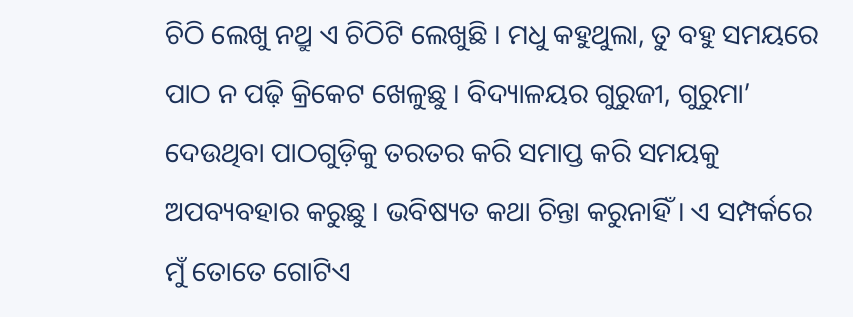ଚିଠି ଲେଖୁ ନଥ୍ରୁ ଏ ଚିଠିଟି ଲେଖୁଛି । ମଧୁ କହୁଥୁଲା, ତୁ ବହୁ ସମୟରେ ପାଠ ନ ପଢ଼ି କ୍ରିକେଟ ଖେଳୁଛୁ । ବିଦ୍ୟାଳୟର ଗୁରୁଜୀ, ଗୁରୁମା’ ଦେଉଥିବା ପାଠଗୁଡ଼ିକୁ ତରତର କରି ସମାପ୍ତ କରି ସମୟକୁ ଅପବ୍ୟବହାର କରୁଛୁ । ଭବିଷ୍ୟତ କଥା ଚିନ୍ତା କରୁନାହିଁ । ଏ ସମ୍ପର୍କରେ ମୁଁ ତୋତେ ଗୋଟିଏ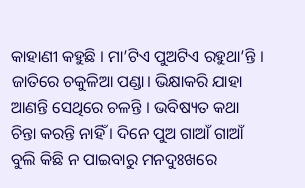କାହାଣୀ କହୁଛି । ମା’ଟିଏ ପୁଅଟିଏ ରହୁଥା’ନ୍ତି । ଜାତିରେ ଚକୁଳିଆ ପଣ୍ଡା। ଭିକ୍ଷାକରି ଯାହା ଆଣନ୍ତି ସେଥିରେ ଚଳନ୍ତି । ଭବିଷ୍ୟତ କଥା ଚିନ୍ତା କରନ୍ତି ନାହିଁ । ଦିନେ ପୁଅ ଗାଆଁ ଗାଆଁ ବୁଲି କିଛି ନ ପାଇବାରୁ ମନଦୁଃଖରେ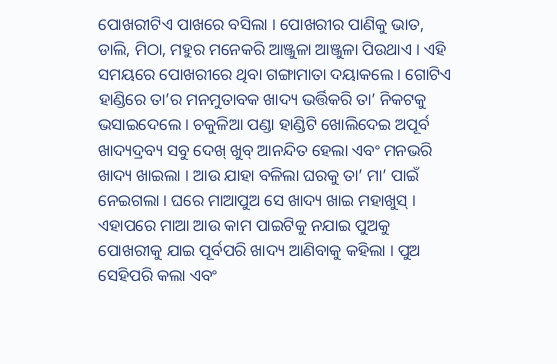ପୋଖରୀଟିଏ ପାଖରେ ବସିଲା । ପୋଖରୀର ପାଣିକୁ ଭାତ, ଡାଲି, ମିଠା, ମହୁର ମନେକରି ଆଞ୍ଜୁଳା ଆଞ୍ଜୁଳା ପିଉଥାଏ । ଏହି ସମୟରେ ପୋଖରୀରେ ଥିବା ଗଙ୍ଗାମାତା ଦୟାକଲେ । ଗୋଟିଏ ହାଣ୍ଡିରେ ତା’ର ମନମୁତାବକ ଖାଦ୍ୟ ଭର୍ତ୍ତିକରି ତା’ ନିକଟକୁ ଭସାଇଦେଲେ । ଚକୁଳିଆ ପଣ୍ଡା ହାଣ୍ଡିଟି ଖୋଲିଦେଇ ଅପୂର୍ବ ଖାଦ୍ୟଦ୍ରବ୍ୟ ସବୁ ଦେଖ୍ ଖୁବ୍ ଆନନ୍ଦିତ ହେଲା ଏବଂ ମନଭରି ଖାଦ୍ୟ ଖାଇଲା । ଆଉ ଯାହା ବଳିଲା ଘରକୁ ତା’ ମା’ ପାଇଁ ନେଇଗଲା । ଘରେ ମାଆପୁଅ ସେ ଖାଦ୍ୟ ଖାଇ ମହାଖୁସ୍ । ଏହାପରେ ମାଆ ଆଉ କାମ ପାଇଟିକୁ ନଯାଇ ପୁଅକୁ ପୋଖରୀକୁ ଯାଇ ପୂର୍ବପରି ଖାଦ୍ୟ ଆଣିବାକୁ କହିଲା । ପୁଅ ସେହିପରି କଲା ଏବଂ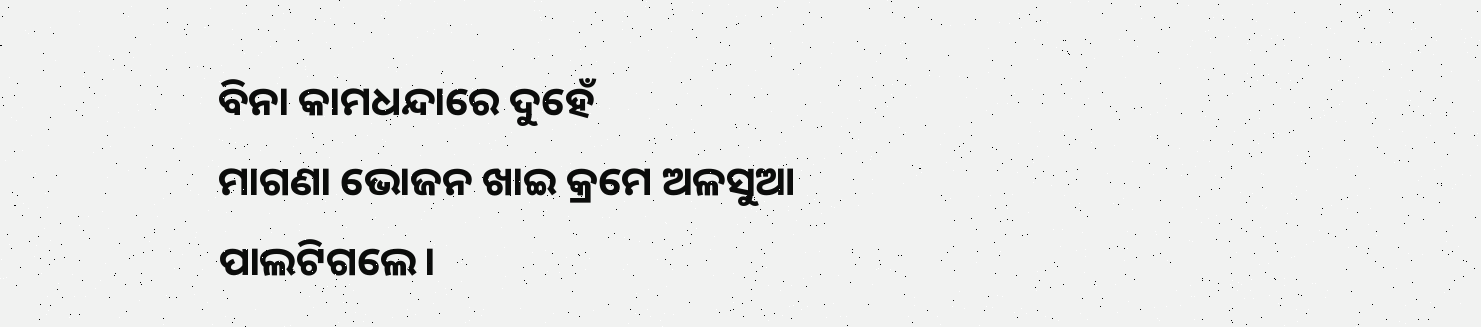ବିନା କାମଧନ୍ଦାରେ ଦୁହେଁ
ମାଗଣା ଭୋଜନ ଖାଇ କ୍ରମେ ଅଳସୁଆ ପାଲଟିଗଲେ।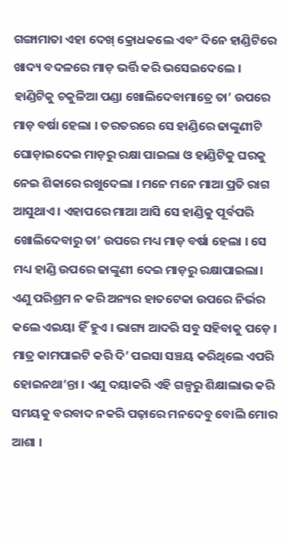ଗଙ୍ଗାମାତା ଏହା ଦେଖ୍ କ୍ରୋଧକଲେ ଏବଂ ଦିନେ ହାଣ୍ଡିଟିରେ ଖାଦ୍ୟ ବଦଳରେ ମାଡ଼ ଭର୍ତ୍ତି କରି ଭସେଇଦେଲେ । ହାଣ୍ଡିଟିକୁ ଚକୁଳିଆ ପଣ୍ଡା ଖୋଲିଦେବାମାତ୍ରେ ତା’ ଉପରେ ମାଡ଼ ବର୍ଷା ହେଲା । ତରତରରେ ସେ ହାଣ୍ଡିରେ ଢାଙ୍କୁଣୀଟି ଘୋଡ଼ାଇଦେଇ ମାଡ଼ରୁ ରକ୍ଷା ପାଇଲା ଓ ହାଣ୍ଡିଟିକୁ ଘରକୁ ନେଇ ଶିକାରେ ରଖୁଦେଲା । ମନେ ମନେ ମାଆ ପ୍ରତି ରାଗ ଆସୁଥାଏ । ଏହାପରେ ମାଆ ଆସି ସେ ହାଣ୍ଡିକୁ ପୂର୍ବପରି ଖୋଲିଦେବାରୁ ତା’ ଉପରେ ମଧ୍ୟ ମାଡ଼ ବର୍ଷା ହେଲା । ସେ ମଧ୍ୟ ହାଣ୍ଡି ଉପରେ ଢାଙ୍କୁଣୀ ଦେଇ ମାଡ଼ରୁ ରକ୍ଷାପାଇଲା। ଏଣୁ ପରିଶ୍ରମ ନ କରି ଅନ୍ୟର ହାତଟେକା ଉପରେ ନିର୍ଭର କଲେ ଏଇୟା ହିଁ ହୁଏ । ଭାଗ୍ୟ ଆଦରି ସବୁ ସହିବାକୁ ପଡ଼େ । ମାତ୍ର କାମପାଇଟି କରି ଦି’ ପଇସା ସଞ୍ଚୟ କରିଥିଲେ ଏପରି ହୋଇନଥା’ନ୍ତା । ଏଣୁ ଦୟାକରି ଏହି ଗଳ୍ପରୁ ଶିକ୍ଷାଲାଭ କରି ସମୟକୁ ବରବାଦ ନକରି ପଢ଼ାରେ ମନଦେବୁ ବୋଲି ମୋର ଆଶା ।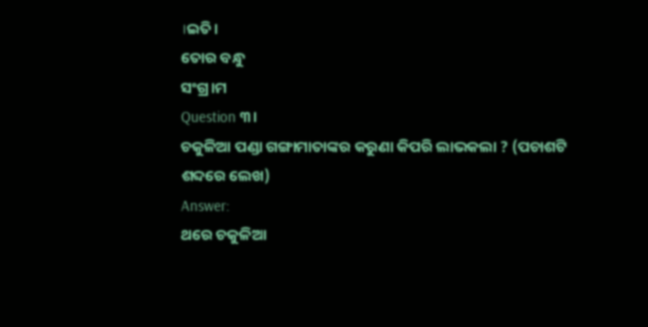।ଇତି।
ତୋର ବନ୍ଧୁ
ସଂଗ୍ର।ମ
Question ୩।
ଚକୁଳିଆ ପଣ୍ଡା ଗଙ୍ଗାମାତାଙ୍କର କରୁଣା କିପରି ଲାଭକଲା ? (ପଚାଶଟି ଶବ୍ଦରେ ଲେଖ)
Answer:
ଥରେ ଚକୁଳିଆ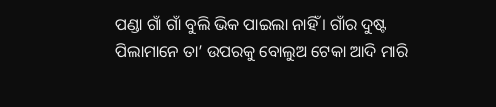ପଣ୍ଡା ଗାଁ ଗାଁ ବୁଲି ଭିକ ପାଇଲା ନାହିଁ । ଗାଁର ଦୁଷ୍ଟ ପିଲାମାନେ ତା’ ଉପରକୁ ବୋଲୁଅ ଟେକା ଆଦି ମାରି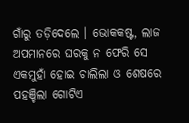ଗାଁରୁ ତଡ଼ିଦେଲେ । ଭୋକକଷ୍ଟ, ଲାଜ ଅପମାନରେ ଘରକୁ ନ ଫେରି ସେ ଏକମୁହାଁ ହୋଇ ଚାଲିଲା ଓ ଶେଷରେ ପହଞ୍ଚିଲା ଗୋଟିଏ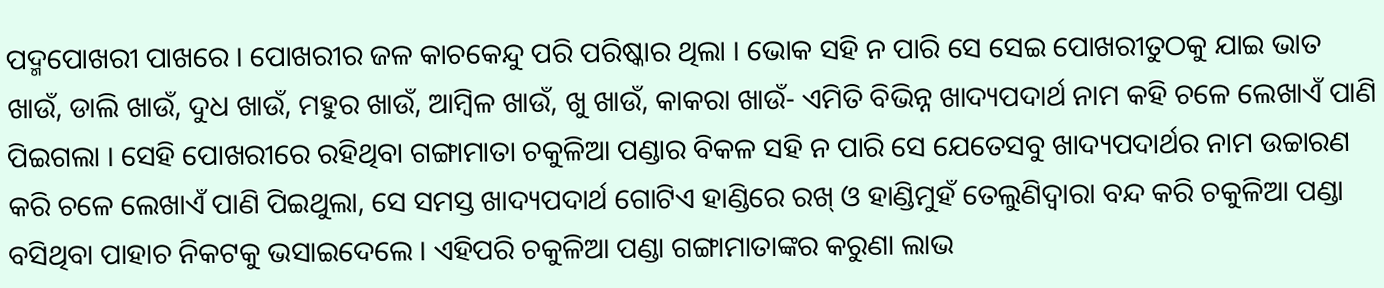ପଦ୍ମପୋଖରୀ ପାଖରେ । ପୋଖରୀର ଜଳ କାଚକେନ୍ଦୁ ପରି ପରିଷ୍କାର ଥିଲା । ଭୋକ ସହି ନ ପାରି ସେ ସେଇ ପୋଖରୀତୁଠକୁ ଯାଇ ଭାତ ଖାଉଁ, ଡାଲି ଖାଉଁ, ଦୁଧ ଖାଉଁ, ମହୁର ଖାଉଁ, ଆମ୍ବିଳ ଖାଉଁ, ଖୁ ଖାଉଁ, କାକରା ଖାଉଁ- ଏମିତି ବିଭିନ୍ନ ଖାଦ୍ୟପଦାର୍ଥ ନାମ କହି ଚଳେ ଲେଖାଏଁ ପାଣି ପିଇଗଲା । ସେହି ପୋଖରୀରେ ରହିଥିବା ଗଙ୍ଗାମାତା ଚକୁଳିଆ ପଣ୍ଡାର ବିକଳ ସହି ନ ପାରି ସେ ଯେତେସବୁ ଖାଦ୍ୟପଦାର୍ଥର ନାମ ଉଚ୍ଚାରଣ କରି ଚଳେ ଲେଖାଏଁ ପାଣି ପିଇଥୁଲା, ସେ ସମସ୍ତ ଖାଦ୍ୟପଦାର୍ଥ ଗୋଟିଏ ହାଣ୍ଡିରେ ରଖ୍ ଓ ହାଣ୍ଡିମୁହଁ ତେଲୁଣିଦ୍ଵାରା ବନ୍ଦ କରି ଚକୁଳିଆ ପଣ୍ଡା ବସିଥିବା ପାହାଚ ନିକଟକୁ ଭସାଇଦେଲେ । ଏହିପରି ଚକୁଳିଆ ପଣ୍ଡା ଗଙ୍ଗାମାତାଙ୍କର କରୁଣା ଲାଭ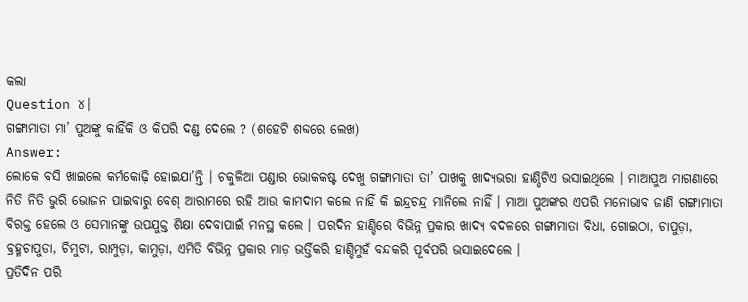କଲା
Question ୪।
ଗଙ୍ଗାମାତା ମା’ ପୁଅଙ୍କୁ କାହିଁକି ଓ କିପରି ଦଣ୍ଡ ଦେଲେ ? (ଶହେଟି ଶବ୍ଦରେ ଲେଖ)
Answer:
ଲୋକେ ବସି ଖାଇଲେ କର୍ମକୋଢ଼ି ହୋଇଯା’ନ୍ତି । ଚକୁଳିଆ ପଣ୍ଡାର ଭୋକକଷ୍ଟ ଦେଖୁ ଗଙ୍ଗାମାତା ତା’ ପାଖକୁ ଖାଦ୍ୟଭରା ହାଣ୍ଡିଟିଏ ଭସାଇଥିଲେ । ମାଆପୁଅ ମାଗଣାରେ ନିତି ନିତି ଭୁରି ଭୋଜନ ପାଇବାରୁ ବେଶ୍ ଆରାମରେ ରହି ଆଉ କାମଦାମ କଲେ ନାହିଁ କି ଇନ୍ଦ୍ରଚନ୍ଦ୍ର ମାନିଲେ ନାହିଁ । ମାଆ ପୁଅଙ୍କର ଏପରି ମନୋଭାବ ଜାଣି ଗଙ୍ଗାମାତା ବିରକ୍ତ ହେଲେ ଓ ସେମାନଙ୍କୁ ଉପଯୁକ୍ତ ଶିକ୍ଷା ଦେବାପାଇଁ ମନସ୍ଥ କଲେ । ପରଦିନ ହାଣ୍ଡିରେ ବିଭିନ୍ନ ପ୍ରକାର ଖାଦ୍ୟ ବଦଳରେ ଗଙ୍ଗାମାତା ବିଧା, ଗୋଇଠା, ଚାପୁଡ଼ା, ବ୍ରହ୍ମଚାପୁଡା, ଚିମୁଟା, ରାମ୍ପୁଡ଼ା, କାମୁଡ଼ା, ଏମିତି ବିଭିନ୍ନ ପ୍ରକାର ମାଡ଼ ଭର୍ତ୍ତିକରି ହାଣ୍ଡିମୁହଁ ବନ୍ଦକରି ପୂର୍ବପରି ଭସାଇଦେଲେ ।
ପ୍ରତିଦିନ ପରି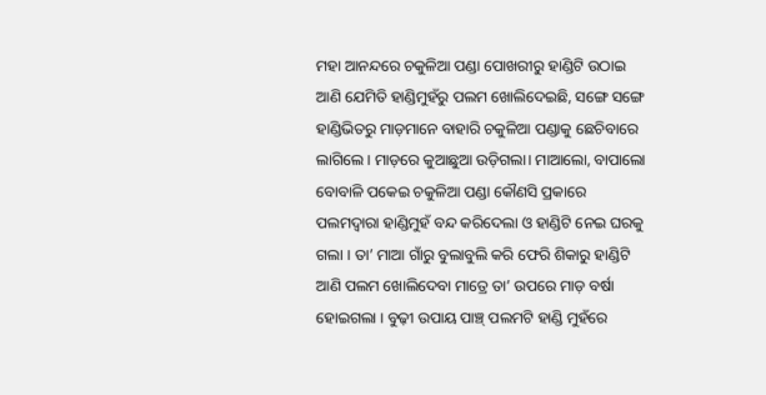ମହା ଆନନ୍ଦରେ ଚକୁଳିଆ ପଣ୍ଡା ପୋଖରୀରୁ ହାଣ୍ଡିଟି ଉଠାଇ ଆଣି ଯେମିତି ହାଣ୍ଡିମୁହଁରୁ ପଲମ ଖୋଲିଦେଇଛି, ସଙ୍ଗେ ସଙ୍ଗେ ହାଣ୍ଡିଭିତରୁ ମାଡ଼ମାନେ ବାହାରି ଚକୁଳିଆ ପଣ୍ଡାକୁ ଛେଚିବାରେ ଲାଗିଲେ । ମାଡ଼ରେ କୁଆଛୁଆ ଉଡ଼ିଗଲା। ମାଆଲୋ, ବାପାଲୋ ବୋବାଳି ପକେଇ ଚକୁଳିଆ ପଣ୍ଡା କୌଣସି ପ୍ରକାରେ ପଲମଦ୍ବାରା ହାଣ୍ଡିମୁହଁ ବନ୍ଦ କରିଦେଲା ଓ ହାଣ୍ଡିଟି ନେଇ ଘରକୁ ଗଲା । ତା’ ମାଆ ଗାଁରୁ ବୁଲାବୁଲି କରି ଫେରି ଶିକାରୁ ହାଣ୍ଡିଟି ଆଣି ପଲମ ଖୋଲିଦେବା ମାତ୍ରେ ତା’ ଉପରେ ମାଡ଼ ବର୍ଷା ହୋଇଗଲା । ବୁଢ଼ୀ ଉପାୟ ପାଞ୍ଚ୍ ପଲମଟି ହାଣ୍ଡି ମୁହଁରେ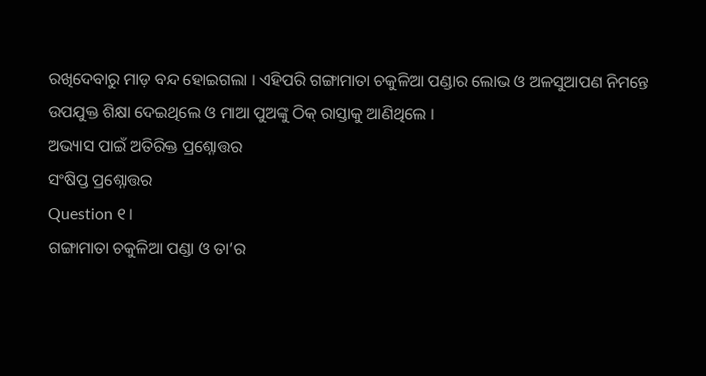ରଖିଦେବାରୁ ମାଡ଼ ବନ୍ଦ ହୋଇଗଲା । ଏହିପରି ଗଙ୍ଗାମାତା ଚକୁଳିଆ ପଣ୍ଡାର ଲୋଭ ଓ ଅଳସୁଆପଣ ନିମନ୍ତେ ଉପଯୁକ୍ତ ଶିକ୍ଷା ଦେଇଥିଲେ ଓ ମାଆ ପୁଅଙ୍କୁ ଠିକ୍ ରାସ୍ତାକୁ ଆଣିଥିଲେ ।
ଅଭ୍ୟାସ ପାଇଁ ଅତିରିକ୍ତ ପ୍ରଶ୍ନୋତ୍ତର
ସଂଷିପ୍ତ ପ୍ରଶ୍ନୋତ୍ତର
Question ୧।
ଗଙ୍ଗାମାତା ଚକୁଳିଆ ପଣ୍ଡା ଓ ତା’ର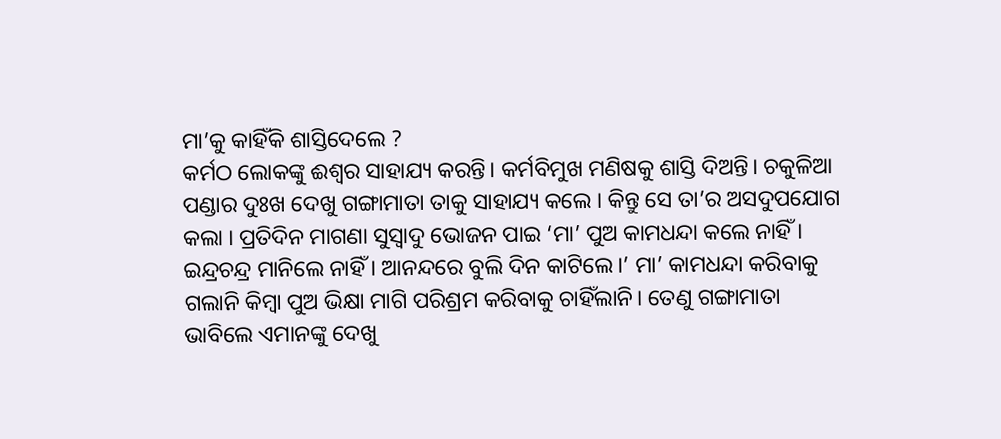ମା’କୁ କାହିଁକି ଶାସ୍ତିଦେଲେ ?
କର୍ମଠ ଲୋକଙ୍କୁ ଈଶ୍ଵର ସାହାଯ୍ୟ କରନ୍ତି। କର୍ମବିମୁଖ ମଣିଷକୁ ଶାସ୍ତି ଦିଅନ୍ତି। ଚକୁଳିଆ ପଣ୍ଡାର ଦୁଃଖ ଦେଖୁ ଗଙ୍ଗାମାତା ତାକୁ ସାହାଯ୍ୟ କଲେ । କିନ୍ତୁ ସେ ତା’ର ଅସଦୁପଯୋଗ କଲା । ପ୍ରତିଦିନ ମାଗଣା ସୁସ୍ୱାଦୁ ଭୋଜନ ପାଇ ‘ମା’ ପୁଅ କାମଧନ୍ଦା କଲେ ନାହିଁ । ଇନ୍ଦ୍ରଚନ୍ଦ୍ର ମାନିଲେ ନାହିଁ । ଆନନ୍ଦରେ ବୁଲି ଦିନ କାଟିଲେ।’ ମା’ କାମଧନ୍ଦା କରିବାକୁ ଗଲାନି କିମ୍ବା ପୁଅ ଭିକ୍ଷା ମାଗି ପରିଶ୍ରମ କରିବାକୁ ଚାହିଁଲାନି। ତେଣୁ ଗଙ୍ଗାମାତା ଭାବିଲେ ଏମାନଙ୍କୁ ଦେଖୁ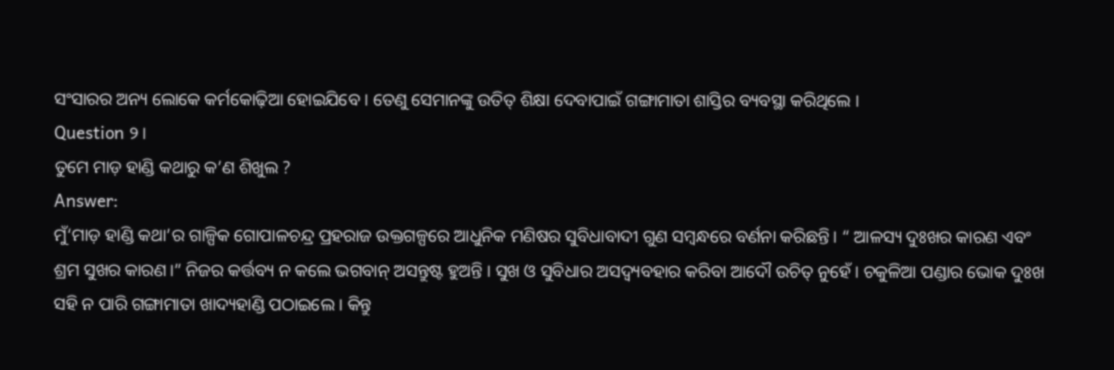ସଂସାରର ଅନ୍ୟ ଲୋକେ କର୍ମକୋଢ଼ିଆ ହୋଇଯିବେ । ତେଣୁ ସେମାନଙ୍କୁ ଉତିତ୍ ଶିକ୍ଷା ଦେବାପାଇଁ ଗଙ୍ଗାମାତା ଶାସ୍ତିର ବ୍ୟବସ୍ଥା କରିଥିଲେ ।
Question ୨।
ତୁମେ ମାଡ଼ ହାଣ୍ଡି କଥାରୁ କ’ଣ ଶିଖୁଲ ?
Answer:
ମୁଁ‘ମାଡ଼ ହାଣ୍ଡି କଥା’ର ଗାଳ୍ପିକ ଗୋପାଳଚନ୍ଦ୍ର ପ୍ରହରାଜ ଉକ୍ତଗଳ୍ପରେ ଆଧୁନିକ ମଣିଷର ସୁବିଧାବାଦୀ ଗୁଣ ସମ୍ବନ୍ଧରେ ବର୍ଣନା କରିଛନ୍ତି। “ ଆଳସ୍ୟ ଦୁଃଖର କାରଣ ଏବଂ ଶ୍ରମ ସୁଖର କାରଣ।” ନିଜର କର୍ତ୍ତବ୍ୟ ନ କଲେ ଭଗବାନ୍ ଅସନ୍ତୁଷ୍ଟ ହୁଅନ୍ତି । ସୁଖ ଓ ସୁବିଧାର ଅସଦ୍ବ୍ୟବହାର କରିବା ଆଦୌ ଉଚିତ୍ ନୁହେଁ । ଚକୁଳିଆ ପଣ୍ଡାର ଭୋକ ଦୁଃଖ ସହି ନ ପାରି ଗଙ୍ଗାମାତା ଖାଦ୍ୟହାଣ୍ଡି ପଠାଇଲେ । କିନ୍ତୁ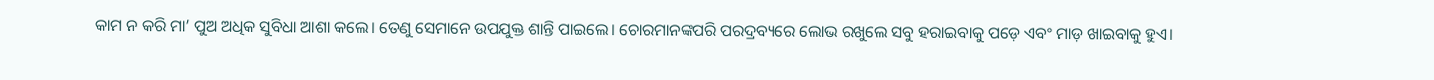କାମ ନ କରି ମା’ ପୁଅ ଅଧିକ ସୁବିଧା ଆଶା କଲେ। ତେଣୁ ସେମାନେ ଉପଯୁକ୍ତ ଶାନ୍ତି ପାଇଲେ। ଚୋରମାନଙ୍କପରି ପରଦ୍ରବ୍ୟରେ ଲୋଭ ରଖୁଲେ ସବୁ ହରାଇବାକୁ ପଡ଼େ ଏବଂ ମାଡ଼ ଖାଇବାକୁ ହୁଏ।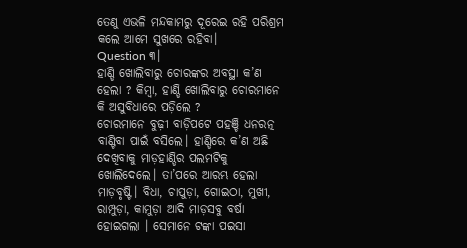ତେଣୁ ଏଭଳି ମନ୍ଦକାମରୁ ଦୂରେଇ ରହି ପରିଶ୍ରମ କଲେ ଆମେ ସୁଖରେ ରହିବା।
Question ୩।
ହାଣ୍ଡି ଖୋଲିବାରୁ ଚୋରଙ୍କର ଅବସ୍ଥା କ’ଣ ହେଲା ? କିମ୍ବା, ହାଣ୍ଡି ଖୋଲିବାରୁ ଚୋରମାନେ କି ଅସୁବିଧାରେ ପଡ଼ିଲେ ?
ଚୋରମାନେ ବୁଢ଼ୀ ବାଡ଼ିପଟେ ପହଞ୍ଚି ଧନରତ୍ନ ବାଣ୍ଟିବା ପାଇଁ ବସିଲେ। ହାଣ୍ଡିରେ କ’ଣ ଅଛି ଦେଖିବାକୁ ମାଡ଼ହାଣ୍ଡିର ପଲମଟିକୁ ଖୋଲିଦେଲେ। ତା’ପରେ ଆରମ୍ଭ ହେଲା ମାଡ଼ବୃଷ୍ଟି। ବିଧା, ଚାପୁଡ଼ା, ଗୋଇଠା, ମୁଖୀ, ରାମ୍ପୁଡ଼ା, କାମୁଡ଼ା ଆଦି ମାଡ଼ସବୁ ବର୍ଷା ହୋଇଗଲା । ସେମାନେ ଟଙ୍କା ପଇସା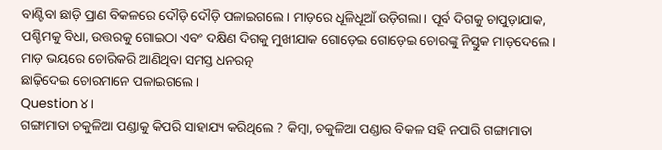ବାଣ୍ଟିବା ଛାଡ଼ି ପ୍ରାଣ ବିକଳରେ ଦୌଡ଼ି ଦୌଡ଼ି ପଳାଇଗଲେ। ମାଡ଼ରେ ଧୂଳିଧୂଆଁ ଉଡ଼ିଗଲା। ପୂର୍ବ ଦିଗକୁ ଚାପୁଡ଼ାଯାକ, ପଶ୍ଚିମକୁ ବିଧା, ଉତ୍ତରକୁ ଗୋଇଠା ଏବଂ ଦକ୍ଷିଣ ଦିଗକୁ ମୁଖୀଯାକ ଗୋଡ଼େଇ ଗୋଡ଼େଇ ଚୋରଙ୍କୁ ନିସ୍ତୁକ ମାଡ଼ଦେଲେ। ମାଡ଼ ଭୟରେ ଚୋରିକରି ଆଣିଥିବା ସମସ୍ତ ଧନରତ୍ନ
ଛାଢ଼ିଦେଇ ଚୋରମାନେ ପଳାଇଗଲେ ।
Question ୪।
ଗଙ୍ଗାମାତା ଚକୁଳିଆ ପଣ୍ଡାକୁ କିପରି ସାହାଯ୍ୟ କରିଥିଲେ ? କିମ୍ବା, ଚକୁଳିଆ ପଣ୍ଡାର ବିକଳ ସହି ନପାରି ଗଙ୍ଗାମାତା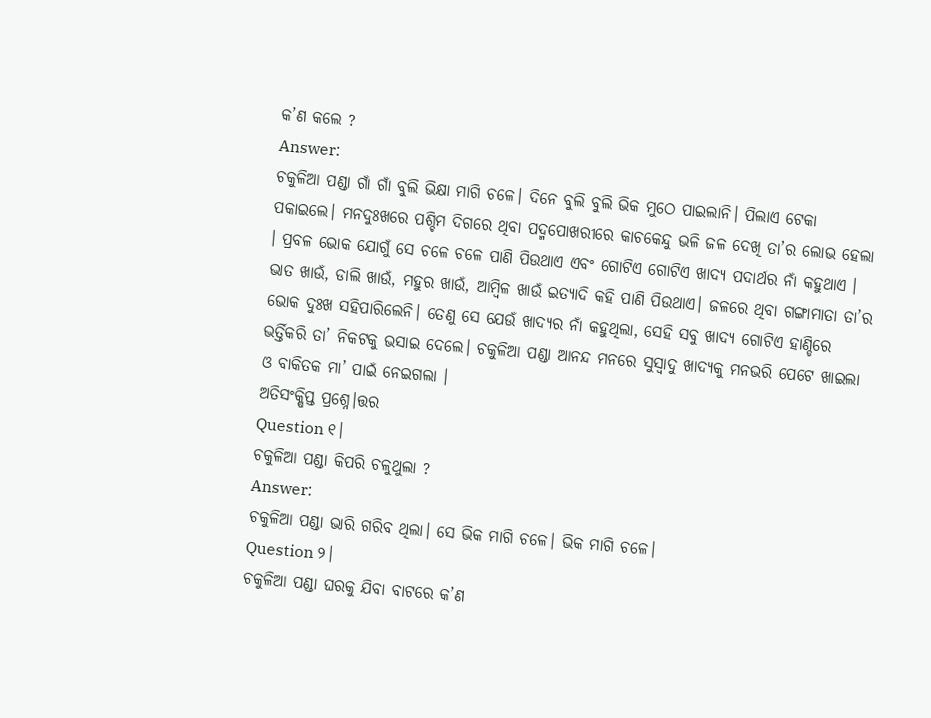କ’ଣ କଲେ ?
Answer:
ଚକୁଳିଆ ପଣ୍ଡା ଗାଁ ଗାଁ ବୁଲି ଭିକ୍ଷା ମାଗି ଚଳେ। ଦିନେ ବୁଲି ବୁଲି ଭିକ ମୁଠେ ପାଇଲାନି। ପିଲାଏ ଟେକା ପକାଇଲେ। ମନଦୁଃଖରେ ପଶ୍ଚିମ ଦିଗରେ ଥିବା ପଦ୍ମପୋଖରୀରେ କାଚକେନ୍ଦୁ ଭଳି ଜଳ ଦେଖି ତା’ର ଲୋଭ ହେଲା । ପ୍ରବଳ ଭୋକ ଯୋଗୁଁ ସେ ଚଳେ ଚଳେ ପାଣି ପିଉଥାଏ ଏବଂ ଗୋଟିଏ ଗୋଟିଏ ଖାଦ୍ୟ ପଦାର୍ଥର ନାଁ କହୁଥାଏ । ଭାତ ଖାଉଁ, ଡାଲି ଖାଉଁ, ମହୁର ଖାଉଁ, ଆମ୍ବିଳ ଖାଉଁ ଇତ୍ୟାଦି କହି ପାଣି ପିଉଥାଏ। ଜଳରେ ଥିବା ଗଙ୍ଗାମାତା ତା’ର ଭୋକ ଦୁଃଖ ସହିପାରିଲେନି। ତେଣୁ ସେ ଯେଉଁ ଖାଦ୍ୟର ନାଁ କହୁଥିଲା, ସେହି ସବୁ ଖାଦ୍ୟ ଗୋଟିଏ ହାଣ୍ଡିରେ ଭର୍ତ୍ତିକରି ତା’ ନିକଟକୁ ଭସାଇ ଦେଲେ। ଚକୁଳିଆ ପଣ୍ଡା ଆନନ୍ଦ ମନରେ ସୁସ୍ଵାଦୁ ଖାଦ୍ୟକୁ ମନଭରି ପେଟେ ଖାଇଲା ଓ ବାକିତକ ମା’ ପାଇଁ ନେଇଗଲା ।
ଅତିସଂକ୍ଷିପ୍ତ ପ୍ରଶ୍ନେ।ତ୍ତର
Question ୧।
ଚକୁଳିଆ ପଣ୍ଡା କିପରି ଚଳୁଥୁଲା ?
Answer:
ଚକୁଳିଆ ପଣ୍ଡା ଭାରି ଗରିବ ଥିଲା। ସେ ଭିକ ମାଗି ଚଳେ। ଭିକ ମାଗି ଚଳେ।
Question ୨।
ଚକୁଳିଆ ପଣ୍ଡା ଘରକୁ ଯିବା ବାଟରେ କ’ଣ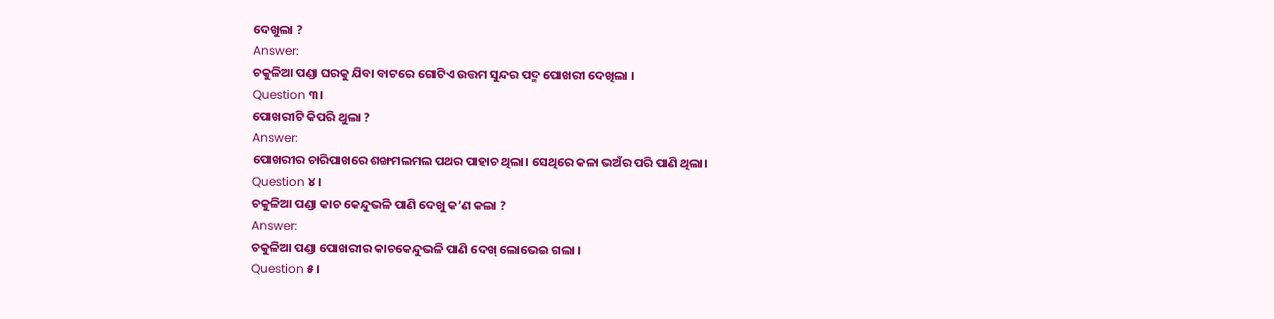ଦେଖୁଲା ?
Answer:
ଚକୁଳିଆ ପଣ୍ଡା ଘରକୁ ଯିବା ବାଟରେ ଗୋଟିଏ ଉତ୍ତମ ସୁନ୍ଦର ପଦ୍ମ ପୋଖରୀ ଦେଖିଲା ।
Question ୩।
ପୋଖରୀଟି କିପରି ଥୁଲା ?
Answer:
ପୋଖରୀର ଚାରିପାଖରେ ଶଙ୍ଖମଲମଲ ପଥର ପାହାଚ ଥିଲା। ସେଥିରେ କଳା ଭଅଁର ପରି ପାଣି ଥିଲା।
Question ୪।
ଚକୁଳିଆ ପଣ୍ଡା କାଚ କେନ୍ଦୁଭଳି ପାଣି ଦେଖୁ କ’ଣ କଲା ?
Answer:
ଚକୁଳିଆ ପଣ୍ଡା ପୋଖରୀର କାଚକେନ୍ଦୁଭଳି ପାଣି ଦେଖ୍ ଲୋଭେଇ ଗଲା ।
Question ୫।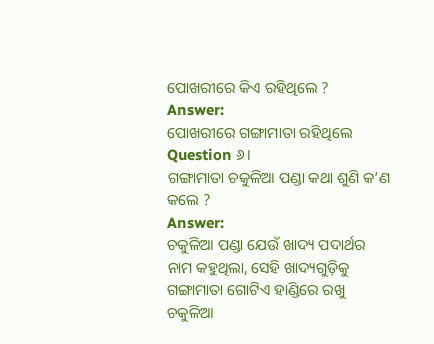ପୋଖରୀରେ କିଏ ରହିଥିଲେ ?
Answer:
ପୋଖରୀରେ ଗଙ୍ଗାମାତା ରହିଥିଲେ
Question ୬।
ଗଙ୍ଗାମାତା ଚକୁଳିଆ ପଣ୍ଡା କଥା ଶୁଣି କ’ଣ କଲେ ?
Answer:
ଚକୁଳିଆ ପଣ୍ଡା ଯେଉଁ ଖାଦ୍ୟ ପଦାର୍ଥର ନାମ କହୁଥିଲା, ସେହି ଖାଦ୍ୟଗୁଡ଼ିକୁ ଗଙ୍ଗାମାତା ଗୋଟିଏ ହାଣ୍ଡିରେ ରଖୁ ଚକୁଳିଆ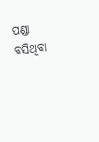ପଣ୍ଡା ବସିଥିବା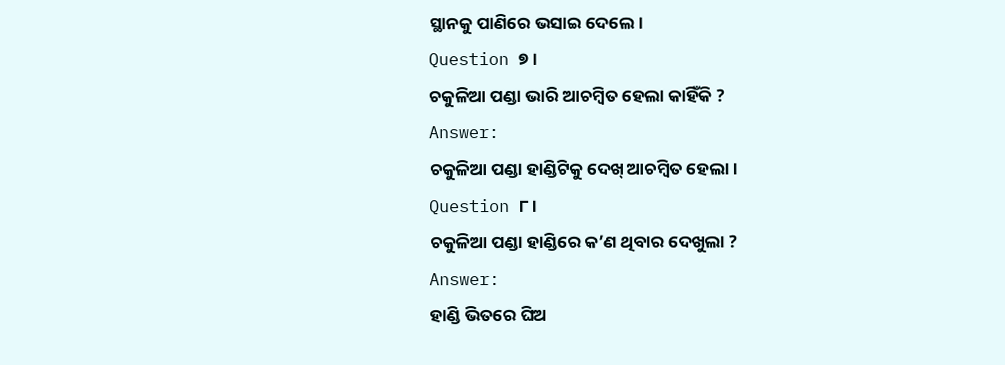ସ୍ଥାନକୁ ପାଣିରେ ଭସାଇ ଦେଲେ।
Question ୭।
ଚକୁଳିଆ ପଣ୍ଡା ଭାରି ଆଚମ୍ବିତ ହେଲା କାହିଁକି ?
Answer:
ଚକୁଳିଆ ପଣ୍ଡା ହାଣ୍ଡିଟିକୁ ଦେଖ୍ ଆଚମ୍ବିତ ହେଲା।
Question ୮।
ଚକୁଳିଆ ପଣ୍ଡା ହାଣ୍ଡିରେ କ’ଣ ଥିବାର ଦେଖୁଲା ?
Answer:
ହାଣ୍ଡି ଭିତରେ ଘିଅ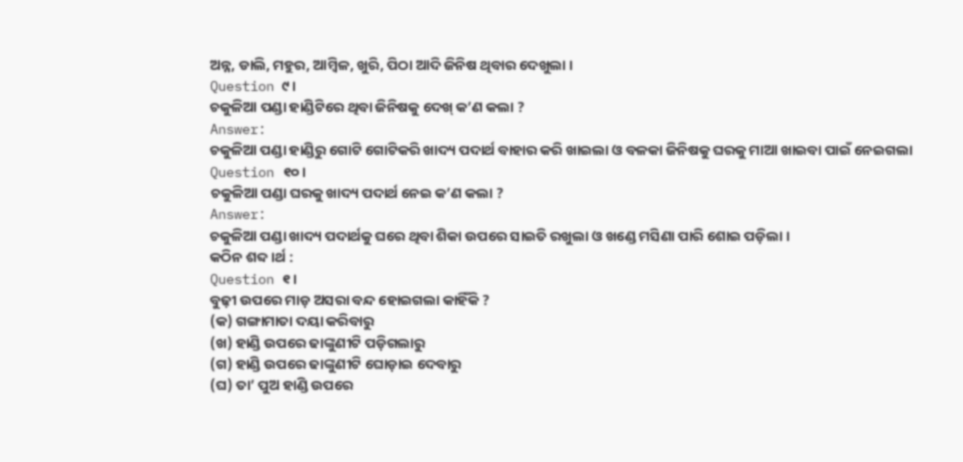ଅନ୍ନ, ଡାଲି, ମହୁର, ଆମ୍ବିଳ, ଖୁରି, ପିଠା ଆଦି ଜିନିଷ ଥିବାର ଦେଖୁଲା ।
Question ୯।
ଚକୁଳିଆ ପଣ୍ଡା ହାଣ୍ଡିଟିରେ ଥିବା ଜିନିଷକୁ ଦେଖ୍ କ’ଣ କଲା ?
Answer:
ଚକୁଳିଆ ପଣ୍ଡା ହାଣ୍ଡିରୁ ଗୋଟି ଗୋଟିକରି ଖାଦ୍ୟ ପଦାର୍ଥ ବାହାର କରି ଖାଇଲା ଓ ବଳକା ଜିନିଷକୁ ଘରକୁ ମାଆ ଖାଇବା ପାଇଁ ନେଇଗଲା
Question ୧୦।
ଚକୁଳିଆ ପଣ୍ଡା ଘରକୁ ଖାଦ୍ୟ ପଦାର୍ଥ ନେଇ କ’ଣ କଲା ?
Answer:
ଚକୁଳିଆ ପଣ୍ଡା ଖାଦ୍ୟ ପଦାର୍ଥକୁ ଘରେ ଥିବା ଶିକା ଉପରେ ସାଇତି ରଖୁଲା ଓ ଖଣ୍ଡେ ମସିଣା ପାରି ଶୋଇ ପଡ଼ିଲା ।
କଠିନ ଶବ୍ଦ।ର୍ଥ :
Question ୧।
ବୁଢ଼ୀ ଉପରେ ମାଡ଼ ଅସରା ବନ୍ଦ ହୋଇଗଲା କାହିଁକି ?
(କ) ଗଙ୍ଗାମାତା ଦୟା କରିବାରୁ
(ଖ) ହାଣ୍ଡି ଉପରେ ଢାଙ୍କୁଣୀଟି ପଡ଼ିଗଲାରୁ
(ଗ) ହାଣ୍ଡି ଉପରେ ଢାଙ୍କୁଣୀଟି ଘୋଡ଼ାଇ ଦେବାରୁ
(ଘ) ତା’ ପୁଅ ହାଣ୍ଡି ଉପରେ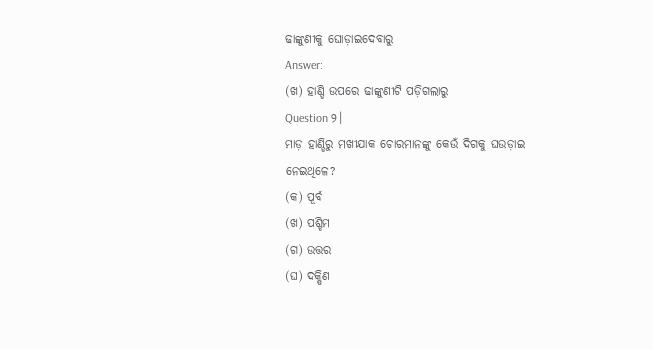ଢାଙ୍କୁଣୀକୁ ଘୋଡ଼ାଇଦେବାରୁ
Answer:
(ଖ) ହାଣ୍ଡି ଉପରେ ଢାଙ୍କୁଣୀଟି ପଡ଼ିଗଲାରୁ
Question ୨।
ମାଡ଼ ହାଣ୍ଡିରୁ ମଖୀଯାକ ଚୋରମାନଙ୍କୁ କେଉଁ ଦିଗକୁ ଘଉଡ଼ାଇ ନେଇଥିଳେ?
(କ) ପୂର୍ବ
(ଖ) ପଶ୍ଚିମ
(ଗ) ଉତ୍ତର
(ଘ) ଦକ୍ଷିଣ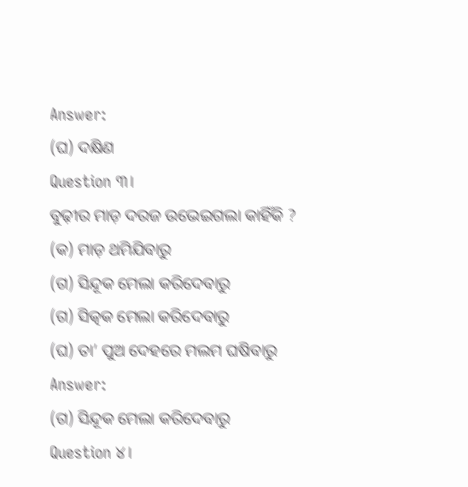Answer:
(ଘ) ଦକ୍ଷିଣ
Question ୩।
ବୁଢ଼ୀର ମାଡ଼ ଦରଜ ଉଭେଇଗଲା କାହିଁକି ?
(କ) ମାଡ଼ ଥମିଯିବାରୁ
(ଗ) ସିନ୍ଦୂକ ମେଲା କରିଦେବାରୁ
(ଗ) ସିତ୍କକ ମେଲା କରିଦେବାରୁ
(ଘ) ତା’ ପୁଅ ଦେହରେ ମଲମ ଘଷିବାରୁ
Answer:
(ଗ) ସିନ୍ଦୂକ ମେଲା କରିଦେବାରୁ
Question ୪।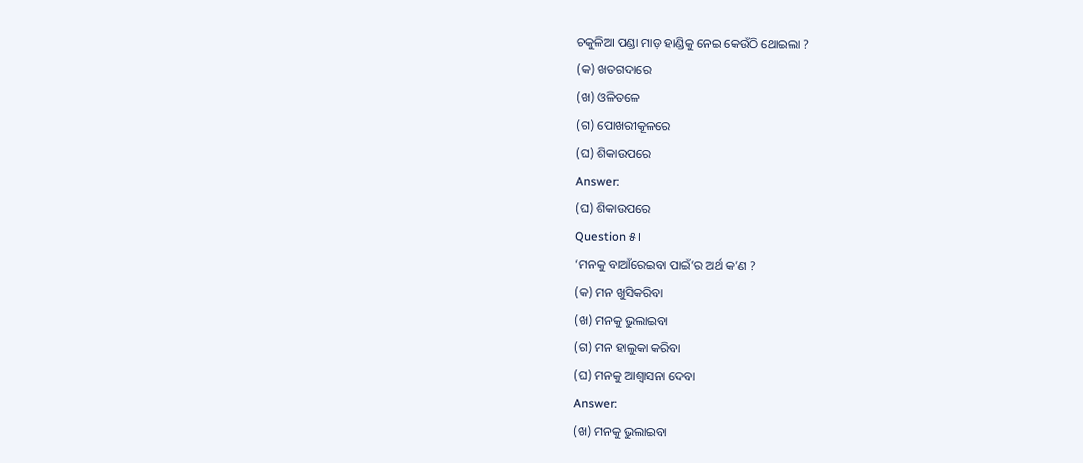ଚକୁଳିଆ ପଣ୍ଡା ମାଡ଼ ହାଣ୍ଡିକୁ ନେଇ କେଉଁଠି ଥୋଇଲା ?
(କ) ଖତଗଦାରେ
(ଖ) ଓଳିତଳେ
(ଗ) ପୋଖରୀକୂଳରେ
(ଘ) ଶିକାଉପରେ
Answer:
(ଘ) ଶିକାଉପରେ
Question ୫।
‘ମନକୁ ବାଆଁରେଇବା ପାଇଁ’ର ଅର୍ଥ କ’ଣ ?
(କ) ମନ ଖୁସିକରିବା
(ଖ) ମନକୁ ଭୁଲାଇବା
(ଗ) ମନ ହାଲୁକା କରିବା
(ଘ) ମନକୁ ଆଶ୍ଵାସନା ଦେବା
Answer:
(ଖ) ମନକୁ ଭୁଲାଇବା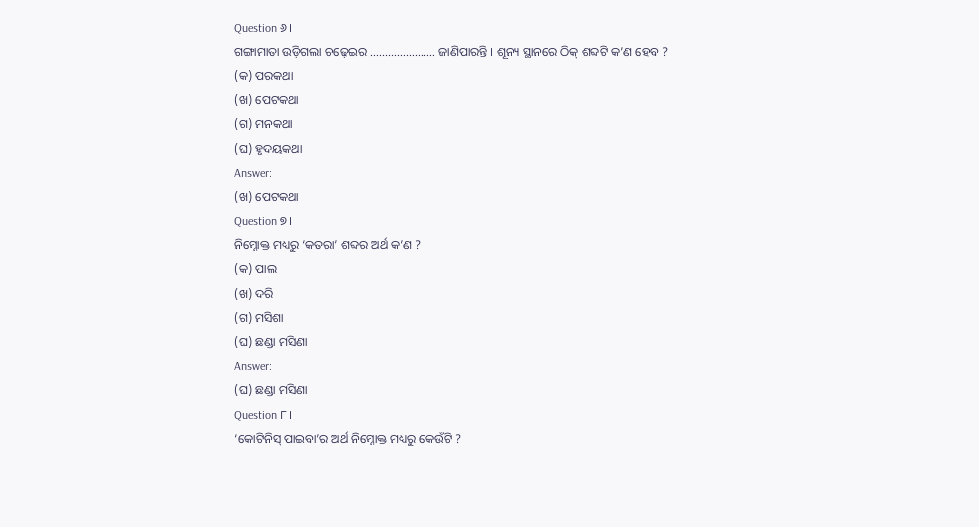Question ୬।
ଗଙ୍ଗାମାତା ଉଡ଼ିଗଲା ଚଢ଼େଇର …………………. ଜାଣିପାରନ୍ତି । ଶୂନ୍ୟ ସ୍ଥାନରେ ଠିକ୍ ଶବ୍ଦଟି କ’ଣ ହେବ ?
(କ) ପରକଥା
(ଖ) ପେଟକଥା
(ଗ) ମନକଥା
(ଘ) ହୃଦୟକଥା
Answer:
(ଖ) ପେଟକଥା
Question ୭।
ନିମ୍ନୋକ୍ତ ମଧ୍ୟରୁ ‘କତରା’ ଶବ୍ଦର ଅର୍ଥ କ’ଣ ?
(କ) ପାଲ
(ଖ) ଦରି
(ଗ) ମସିଶା
(ଘ) ଛଣ୍ଡା ମସିଣା
Answer:
(ଘ) ଛଣ୍ଡା ମସିଣା
Question ୮।
‘କୋଟିନିସ୍ ପାଇବା’ର ଅର୍ଥ ନିମ୍ନୋକ୍ତ ମଧ୍ୟରୁ କେଉଁଟି ?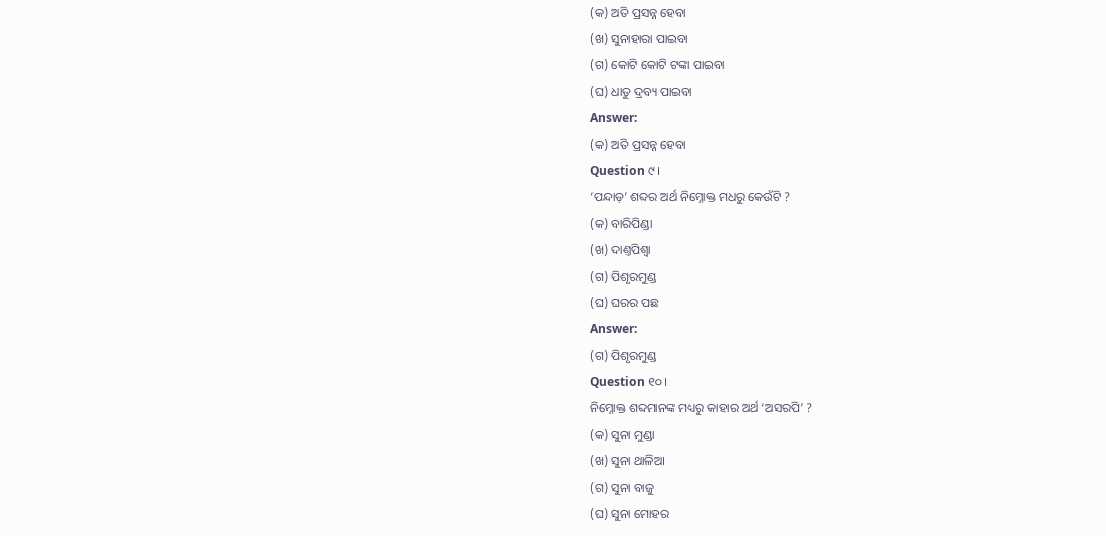(କ) ଅତି ପ୍ରସନ୍ନ ହେବା
(ଖ) ସୁନାହାରା ପାଇବା
(ଗ) କୋଟି କୋଟି ଟଙ୍କା ପାଇବା
(ଘ) ଧାତୁ ଦ୍ରବ୍ୟ ପାଇବା
Answer:
(କ) ଅତି ପ୍ରସନ୍ନ ହେବା
Question ୯।
‘ପନ୍ଦାଡ଼’ ଶବ୍ଦର ଅର୍ଥ ନିମ୍ନୋକ୍ତ ମଧରୁ କେଉଁଟି ?
(କ) ବାରିପିଣ୍ଡା
(ଖ) ଦାଣ୍ତପିଶ୍ୱା
(ଗ) ପିଶୃରମୁଣ୍ଡ
(ଘ) ଘରର ପଛ
Answer:
(ଗ) ପିଶୃରମୁଣ୍ଡ
Question ୧୦।
ନିମ୍ନୋକ୍ତ ଶବ୍ଦମାନଙ୍କ ମଧ୍ୟରୁ କାହାର ଅର୍ଥ ‘ଅସରପି’ ?
(କ) ସୁନା ମୁଣ୍ଡା
(ଖ) ସୁନା ଥାଳିଆ
(ଗ) ସୁନା ବାଜୁ
(ଘ) ସୁନା ମୋହର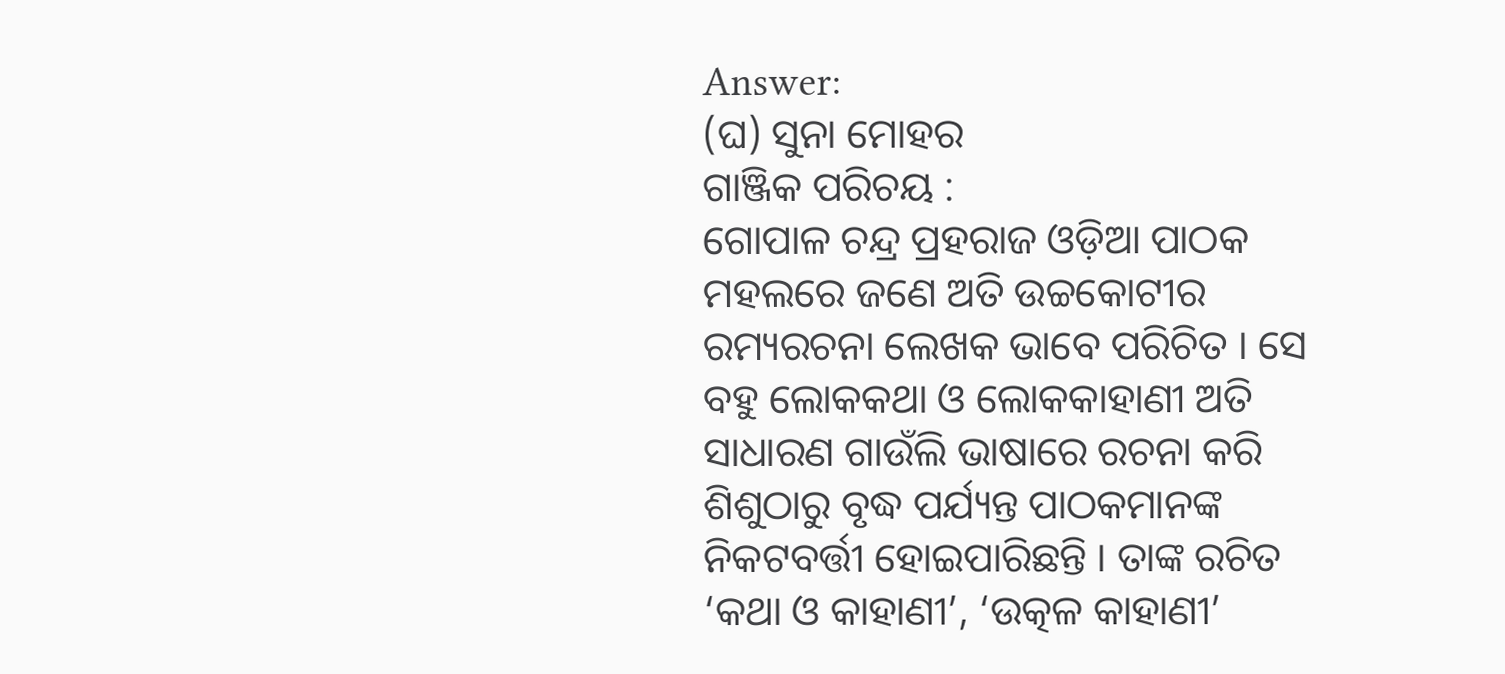Answer:
(ଘ) ସୁନା ମୋହର
ଗାଞ୍ଜିକ ପରିଚୟ :
ଗୋପାଳ ଚନ୍ଦ୍ର ପ୍ରହରାଜ ଓଡ଼ିଆ ପାଠକ ମହଲରେ ଜଣେ ଅତି ଉଚ୍ଚକୋଟୀର ରମ୍ୟରଚନା ଲେଖକ ଭାବେ ପରିଚିତ । ସେ ବହୁ ଲୋକକଥା ଓ ଲୋକକାହାଣୀ ଅତି ସାଧାରଣ ଗାଉଁଲି ଭାଷାରେ ରଚନା କରି ଶିଶୁଠାରୁ ବୃଦ୍ଧ ପର୍ଯ୍ୟନ୍ତ ପାଠକମାନଙ୍କ ନିକଟବର୍ତ୍ତୀ ହୋଇପାରିଛନ୍ତି । ତାଙ୍କ ରଚିତ ‘କଥା ଓ କାହାଣୀ’, ‘ଉତ୍କଳ କାହାଣୀ’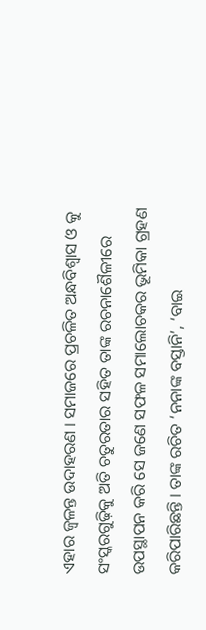ଏହାର ଜ୍ଵଳନ୍ତ ଉଦାହରଣ । ସମାଜରେ ପ୍ରଚଳିତ ଅନ୍ଧବିଶ୍ଵାସ ଓ କୁ ସଂସ୍କରଗୁଢ଼ିକୁ ଅତି ଚତୁରତାର ସହିତ ତାଙ୍କ ରଚନାଶୈଳୀରେ ଉପସ୍ଥାପନ କରି ସେ ଜଣେ ସଫଳ ସମାଲୋଚକର ଭୂମିକା ଗ୍ରହଣ କରିପାରିଛନ୍ତି । ତାଙ୍କ ରଚିତ ‘ନନାଙ୍କ ବସ୍ତାନି’, ‘ବାଇ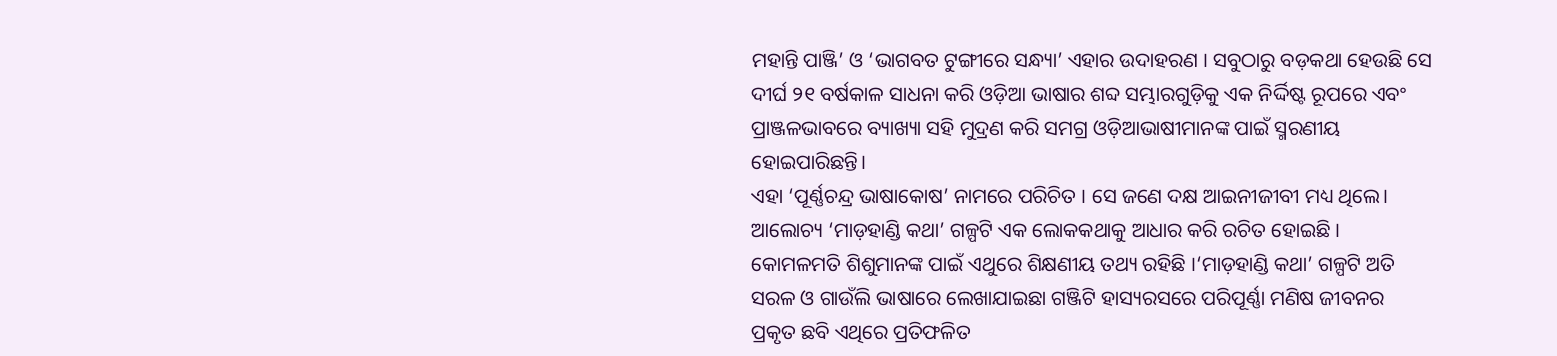ମହାନ୍ତି ପାଞ୍ଜି’ ଓ ‘ଭାଗବତ ଟୁଙ୍ଗୀରେ ସନ୍ଧ୍ୟା’ ଏହାର ଉଦାହରଣ । ସବୁଠାରୁ ବଡ଼କଥା ହେଉଛି ସେ ଦୀର୍ଘ ୨୧ ବର୍ଷକାଳ ସାଧନା କରି ଓଡ଼ିଆ ଭାଷାର ଶବ୍ଦ ସମ୍ଭାରଗୁଡ଼ିକୁ ଏକ ନିର୍ଦ୍ଦିଷ୍ଟ ରୂପରେ ଏବଂ ପ୍ରାଞ୍ଜଳଭାବରେ ବ୍ୟାଖ୍ୟା ସହି ମୁଦ୍ରଣ କରି ସମଗ୍ର ଓଡ଼ିଆଭାଷୀମାନଙ୍କ ପାଇଁ ସ୍ମରଣୀୟ ହୋଇପାରିଛନ୍ତି।
ଏହା ‘ପୂର୍ଣ୍ଣଚନ୍ଦ୍ର ଭାଷାକୋଷ’ ନାମରେ ପରିଚିତ । ସେ ଜଣେ ଦକ୍ଷ ଆଇନୀଜୀବୀ ମଧ୍ୟ ଥିଲେ। ଆଲୋଚ୍ୟ ‘ମାଡ଼ହାଣ୍ଡି କଥା’ ଗଳ୍ପଟି ଏକ ଲୋକକଥାକୁ ଆଧାର କରି ରଚିତ ହୋଇଛି । କୋମଳମତି ଶିଶୁମାନଙ୍କ ପାଇଁ ଏଥୁରେ ଶିକ୍ଷଣୀୟ ତଥ୍ୟ ରହିଛି ।‘ମାଡ଼ହାଣ୍ଡି କଥା’ ଗଳ୍ପଟି ଅତି ସରଳ ଓ ଗାଉଁଲି ଭାଷାରେ ଲେଖାଯାଇଛା ଗଞ୍ଜିଟି ହାସ୍ୟରସରେ ପରିପୂର୍ଣ୍ଣା ମଣିଷ ଜୀବନର ପ୍ରକୃତ ଛବି ଏଥିରେ ପ୍ରତିଫଳିତ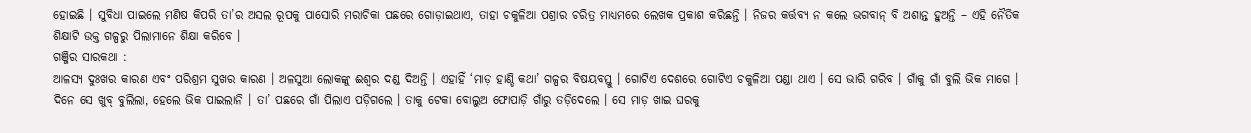ହୋଇଛି । ସୁବିଧା ପାଇଲେ ମଣିଷ କିପରି ତା’ର ଅସଲ ରୂପକୁ ପାସୋରି ମରାଚିକା ପଛରେ ଗୋଡ଼ାଇଥାଏ, ତାହା ଚକୁଳିଆ ପଶ୍ରାର ଚରିତ୍ର ମାଧ୍ୟମରେ ଲେଖକ ପ୍ରକାଶ କରିଛନ୍ତି । ନିଜର କର୍ତ୍ତବ୍ୟ ନ କଲେ ଭଗବାନ୍ ବି ଅଶାନ୍ତ ହୁଅନ୍ତି – ଏହି ନୈତିକ ଶିକ୍ଷାଟି ଉକ୍ତ ଗଳ୍ପରୁ ପିଲାମାନେ ଶିକ୍ଷା କରିବେ ।
ଗଞ୍ଜିର ସାରକଥା :
ଆଳସ୍ୟ ଦୁଃଖର କାରଣ ଏବଂ ପରିଶ୍ରମ ସୁଖର କାରଣ । ଅଳସୁଆ ଲୋକଙ୍କୁ ଈଶ୍ବର ଦଣ୍ଡ ଦିଅନ୍ତି । ଏହାହିଁ ‘ମାଡ଼ ହାଣ୍ଡି କଥା’ ଗଳ୍ପର ବିଷୟବସ୍ତୁ । ଗୋଟିଏ ଦେଶରେ ଗୋଟିଏ ଚକୁଳିଆ ପଣ୍ଡା ଥାଏ । ସେ ଭାରି ଗରିବ । ଗାଁକୁ ଗାଁ ବୁଲି ଭିକ ମାଗେ । ଦିନେ ସେ ଖୁବ୍ ବୁଲିଲା, ହେଲେ ଭିକ ପାଇଲାନି । ତା’ ପଛରେ ଗାଁ ପିଲାଏ ପଡ଼ିଗଲେ । ତାକୁ ଟେକା ବୋଲୁଅ ଫୋପାଡ଼ି ଗାଁରୁ ତଡ଼ିଦେଲେ । ସେ ମାଡ଼ ଖାଇ ଘରକୁ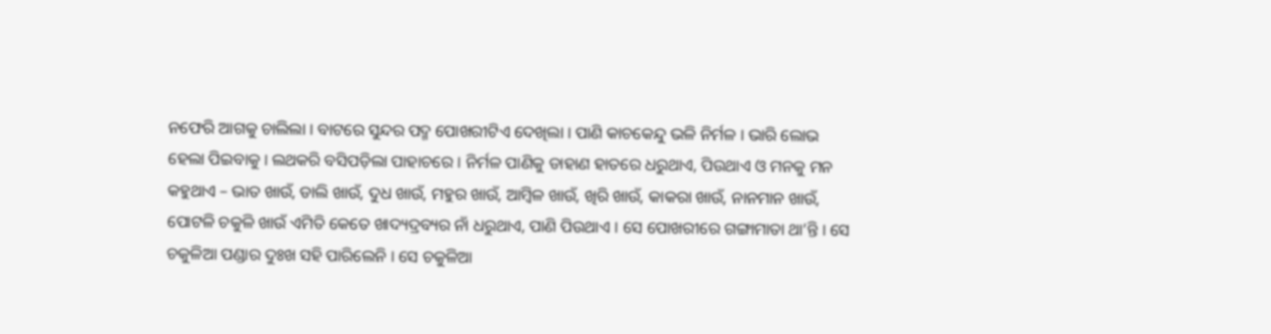ନଫେରି ଆଗକୁ ଚାଲିଲା । ବାଟରେ ସୁନ୍ଦର ପଦ୍ମ ପୋଖରୀଟିଏ ଦେଖିଲା । ପାଣି କାଚକେନ୍ଦୁ ଭଳି ନିର୍ମଳ । ଭାରି ଲୋଭ ହେଲା ପିଇବାକୁ । ଲଥକରି ବସିପଡ଼ିଲା ପାହାଚରେ । ନିର୍ମଳ ପାଣିକୁ ଡାହାଣ ହାତରେ ଧରୁଥାଏ, ପିଉଥାଏ ଓ ମନକୁ ମନ କହୁଥାଏ – ଭାତ ଖାଉଁ, ଡାଲି ଖାଉଁ, ଦୁଧ ଖାଉଁ, ମହୁର ଖାଉଁ, ଆମ୍ବିଳ ଖାଉଁ, ଖିରି ଖାଉଁ, କାକରା ଖାଉଁ, ନାନମାନ ଖାଉଁ, ପୋଟଳି ଚକୁଳି ଖାଉଁ ଏମିତି କେତେ ଖାଦ୍ୟଦ୍ରବ୍ୟର ନାଁ ଧରୁଥାଏ, ପାଣି ପିଉଥାଏ । ସେ ପୋଖରୀରେ ଗଙ୍ଗାମାତା ଥା’ନ୍ତି । ସେ ଚକୁଳିଆ ପଣ୍ଡାର ଦୁଃଖ ସହି ପାରିଲେନି । ସେ ଚକୁଳିଆ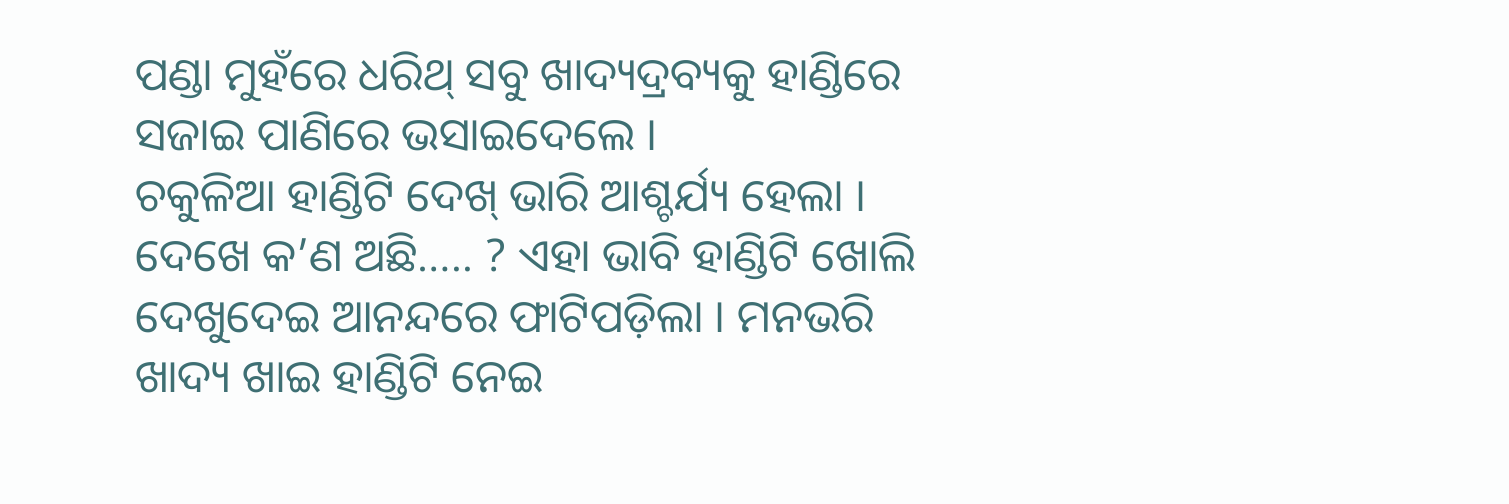ପଣ୍ଡା ମୁହଁରେ ଧରିଥ୍ ସବୁ ଖାଦ୍ୟଦ୍ରବ୍ୟକୁ ହାଣ୍ଡିରେ ସଜାଇ ପାଣିରେ ଭସାଇଦେଲେ ।
ଚକୁଳିଆ ହାଣ୍ଡିଟି ଦେଖ୍ ଭାରି ଆଶ୍ଚର୍ଯ୍ୟ ହେଲା । ଦେଖେ କ’ଣ ଅଛି….. ? ଏହା ଭାବି ହାଣ୍ଡିଟି ଖୋଲି ଦେଖୁଦେଇ ଆନନ୍ଦରେ ଫାଟିପଡ଼ିଲା । ମନଭରି ଖାଦ୍ୟ ଖାଇ ହାଣ୍ଡିଟି ନେଇ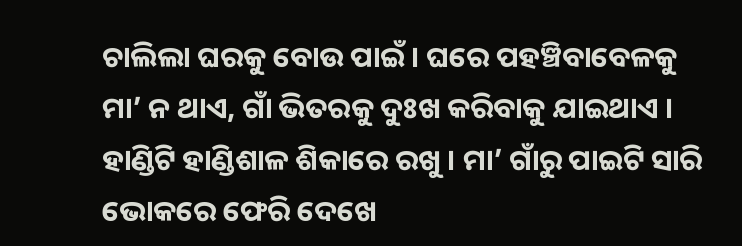ଚାଲିଲା ଘରକୁ ବୋଉ ପାଇଁ । ଘରେ ପହଞ୍ଚିବାବେଳକୁ ମା’ ନ ଥାଏ, ଗାଁ ଭିତରକୁ ଦୁଃଖ କରିବାକୁ ଯାଇଥାଏ । ହାଣ୍ଡିଟି ହାଣ୍ଡିଶାଳ ଶିକାରେ ରଖୁ । ମା’ ଗାଁରୁ ପାଇଟି ସାରି ଭୋକରେ ଫେରି ଦେଖେ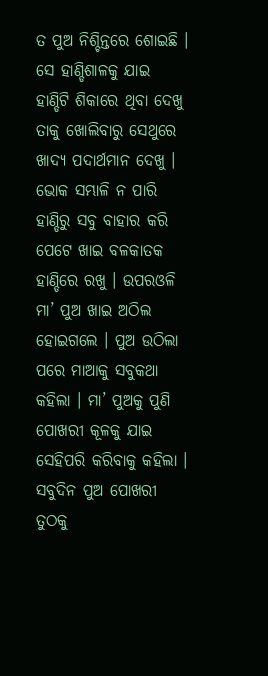ତ ପୁଅ ନିଶ୍ଚିନ୍ତରେ ଶୋଇଛି । ସେ ହାଣ୍ଡିଶାଳକୁ ଯାଇ ହାଣ୍ଡିଟି ଶିକାରେ ଥିବା ଦେଖୁ ତାକୁ ଖୋଲିବାରୁ ସେଥୁରେ ଖାଦ୍ୟ ପଦାର୍ଥମାନ ଦେଖୁ । ଭୋକ ସମ୍ଭାଳି ନ ପାରି ହାଣ୍ଡିରୁ ସବୁ ବାହାର କରି ପେଟେ ଖାଇ ବଳକାତକ ହାଣ୍ଡିରେ ରଖୁ । ଉପରଓଳି ମା’ ପୁଅ ଖାଇ ଅଠିଲ ହୋଇଗଲେ । ପୁଅ ଉଠିଲା ପରେ ମାଆକୁ ସବୁକଥା କହିଲା । ମା’ ପୁଅକୁ ପୁଣି ପୋଖରୀ କୂଳକୁ ଯାଇ ସେହିପରି କରିବାକୁ କହିଲା । ସବୁଦିନ ପୁଅ ପୋଖରୀ ତୁଠକୁ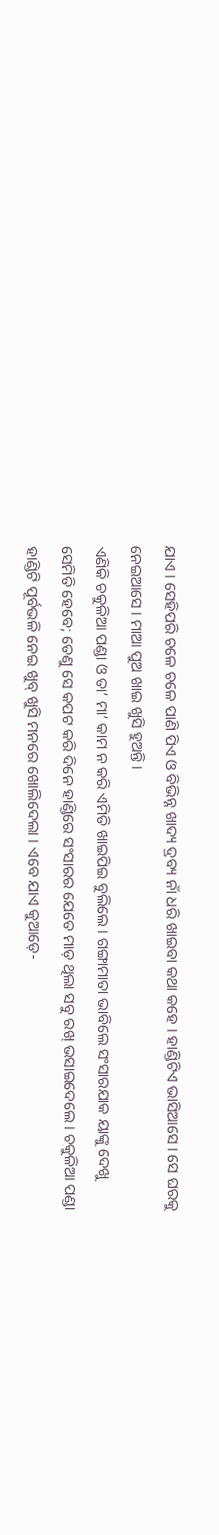ଯାଏ । ସେହିପରି ଚଳେ ଚଳେ ପାଣି ପିଏ ଓ ବିଭିନ୍ନ ଖାଦ୍ୟ ଦ୍ରବ୍ୟ ନାଁ ଧରି ଖାଇବା କଥା କହେ । ହାଣ୍ଡିଟିଏ ଭାସିଆସେ । ସେ ଘରକୁ ନେଇଆସେ । ମାଆ ପୁଅ ଖାଇ ଖୁସି ହୁଅନ୍ତି ।
ଏଣିକି ଚକୁଳିଆ ପଣ୍ଡା ଓ ତା’ ମା’ କାମ ନ କରି ଏମିତି ଖାଇପିଇ ବୁଲିଲେ । ଗଙ୍ଗାମାତା ଭାବିଲେ ସଂସାରଯାକ ୟାଙ୍କୁ ଦେଖୁ ସେମିତି ହେବେ; ତେଣୁ ସେ କପଟ କରି ଦିନେ ହାଣ୍ଡିରେ ସଂସାରର ଯେତେ ମାଡ଼ ଥିଲା ସବୁ ରଖ୍ ଭସାଇଦେଲେ । ଚକୁଳିଆ ପଣ୍ଡା ହାଣ୍ଡିଟି ପୂର୍ବଭଳି ନେଇ ଖୁବ୍ ଖୁସି ମନରେ ଖୋଲିଦେଲା । ଏବେ ଯାଏ କୁଆଡ଼େ-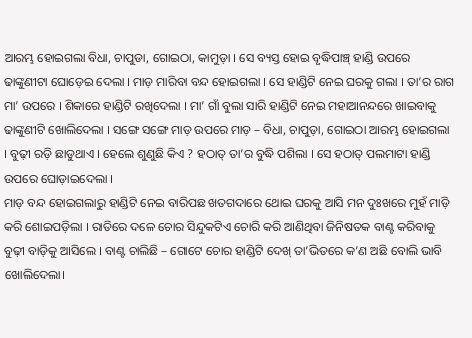ଆରମ୍ଭ ହୋଇଗଲା ବିଧା, ଚାପୁଡା, ଗୋଇଠା, କାମୁଡ଼ା । ସେ ବ୍ୟସ୍ତ ହୋଇ ବୃଦ୍ଧିପାଞ୍ଚ୍ ହାଣ୍ଡି ଉପରେ ଢାଙ୍କୁଣୀଟା ଘୋଡ଼େଇ ଦେଲା । ମାଡ଼ ମାରିବା ବନ୍ଦ ହୋଇଗଲା । ସେ ହାଣ୍ଡିଟି ନେଇ ଘରକୁ ଗଲା । ତା’ର ରାଗ ମା’ ଉପରେ । ଶିକାରେ ହାଣ୍ଡିଟି ରଖିଦେଲା । ମା’ ଗାଁ ବୁଲା ସାରି ହାଣ୍ଡିଟି ନେଇ ମହାଆନନ୍ଦରେ ଖାଇବାକୁ ଢାଙ୍କୁଣୀଟି ଖୋଲିଦେଲା । ସଙ୍ଗେ ସଙ୍ଗେ ମାଡ଼ ଉପରେ ମାଡ଼ – ବିଧା, ଚାପୁଡ଼ା, ଗୋଇଠା ଆରମ୍ଭ ହୋଇଗଲା । ବୁଢ଼ୀ ରଡ଼ି ଛାଡୁଥାଏ । ହେଲେ ଶୁଣୁଛି କିଏ ? ହଠାତ୍ ତା’ର ବୁଦ୍ଧି ପଶିଲା । ସେ ହଠାତ୍ ପଲମାଟା ହାଣ୍ଡି ଉପରେ ଘୋଡ଼ାଇଦେଲା ।
ମାଡ଼ ବନ୍ଦ ହୋଇଗଲାରୁ ହାଣ୍ଡିଟି ନେଇ ବାରିପଛ ଖତଗଦାରେ ଥୋଇ ଘରକୁ ଆସି ମନ ଦୁଃଖରେ ମୁହଁ ମାଡ଼ି କରି ଶୋଇପଡ଼ିଲା । ରାତିରେ ଦଳେ ଚୋର ସିନ୍ଦୁକଟିଏ ଚୋରି କରି ଆଣିଥିବା ଜିନିଷତକ ବାଣ୍ଟ କରିବାକୁ ବୁଢ଼ୀ ବାଡ଼ିକୁ ଆସିଲେ । ବାଣ୍ଟ ଚାଲିଛି – ଗୋଟେ ଚୋର ହାଣ୍ଡିଟି ଦେଖ୍ ତା’ଭିତରେ କ’ଣ ଅଛି ବୋଲି ଭାବି ଖୋଲିଦେଲା।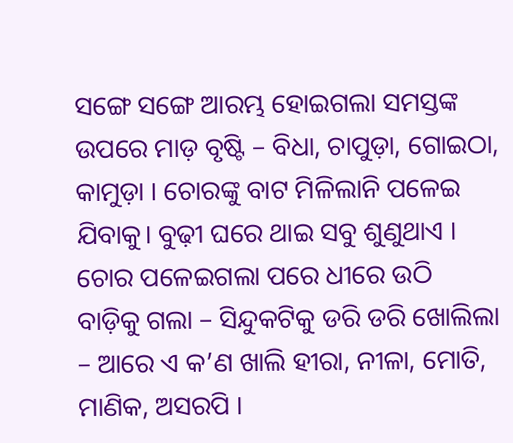ସଙ୍ଗେ ସଙ୍ଗେ ଆରମ୍ଭ ହୋଇଗଲା ସମସ୍ତଙ୍କ ଉପରେ ମାଡ଼ ବୃଷ୍ଟି – ବିଧା, ଚାପୁଡ଼ା, ଗୋଇଠା, କାମୁଡ଼ା । ଚୋରଙ୍କୁ ବାଟ ମିଳିଲାନି ପଳେଇ ଯିବାକୁ। ବୁଢ଼ୀ ଘରେ ଥାଇ ସବୁ ଶୁଣୁଥାଏ । ଚୋର ପଳେଇଗଲା ପରେ ଧୀରେ ଉଠି ବାଡ଼ିକୁ ଗଲା – ସିନ୍ଦୁକଟିକୁ ଡରି ଡରି ଖୋଲିଲା – ଆରେ ଏ କ’ଣ ଖାଲି ହୀରା, ନୀଳା, ମୋତି, ମାଣିକ, ଅସରପି ।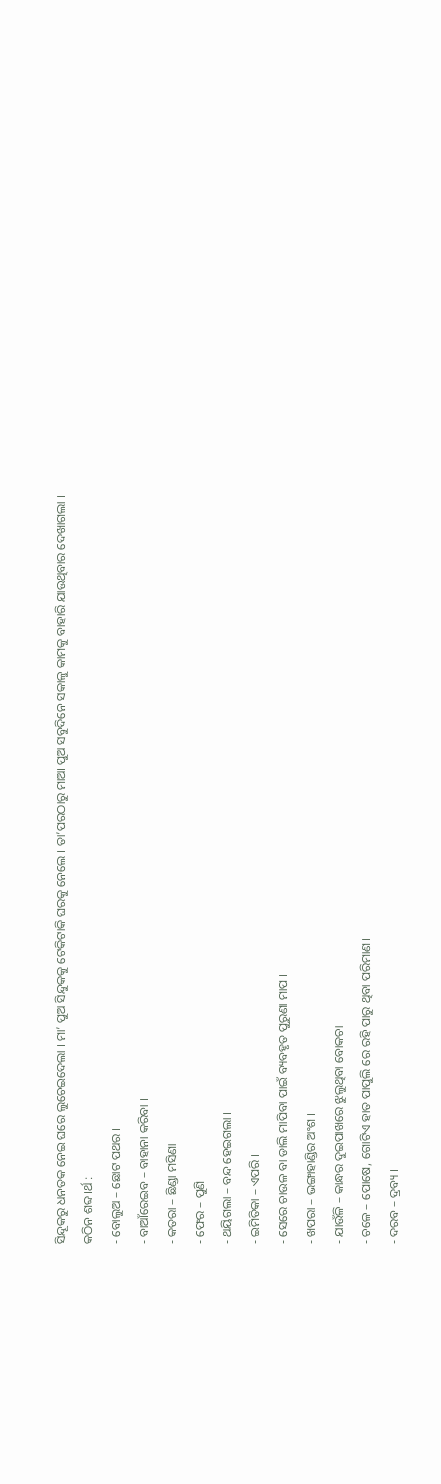ସିନ୍ଦୂକରୁ ଧନତକ ନେଇ ଘରେ ଲୁଚେଇଦେଲା । ମା’ ପୁଅ ସିନ୍ଦୁକକୁ ଟେକିଟାକି ଘରକୁ ନେଲେ । ତା’ପରଠାରୁ ମାଆ ପୁଅ ସବୁଦିନେ ସକାଳୁ କାମକୁ ବାହାରି ଯାଉଥିବାର ଦେଖାଗଲା ।
କଠିନ ଶବ୍ଦ।ର୍ଥ :
- ବୋଲୁଅ – ଛୋଟ ପଥର ।
- ବାଆଁରେଇବ – ବାହାନା କରିବା ।
- କତରା – ଛିଣ୍ଡା ମସିଣା
- ଫେର – ପୁଣି
- ଥୟିଗଲା – ବନ୍ଦ ହେଇଗଲା ।
- ଇମିତିକା – ଏପରି ।
- ସେରେ ଚାଉଳ ବା ଡାଲି ମାପିବା ପାଇଁ ବ୍ୟବହୃତ ପୁରୁଣା ମାପ ।
- ଖପରା – ଭଙ୍ଗାହାଣ୍ଡିର ଅଂଶ ।
- ଯାଉଁଳି – କାନ୍ଧର ଦୁଇପାଖରେ ଝୁଲୁଥିବା ବୋକଚା
- ଚଳେ – ପୋଷେ, ଗୋଟିଏ ହାତ ପାପୁଲି ରେ ରହି ପାରୁ ଥିବା ପରିମାଣ।
- ଦରବ – ଦ୍ରବ୍ୟ ।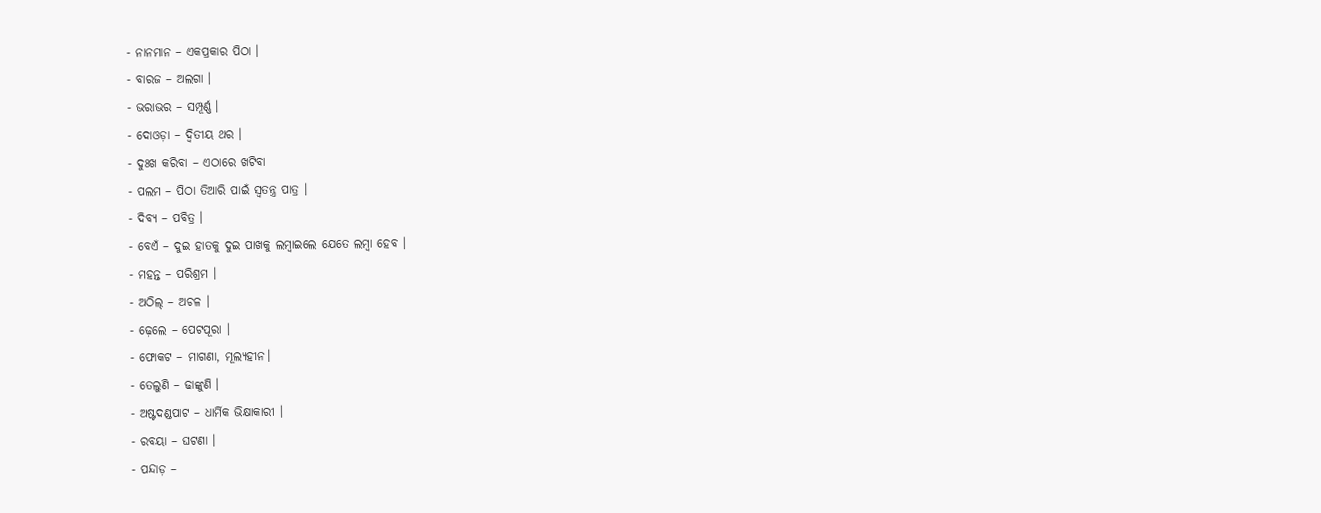- ନାନମାନ – ଏକପ୍ରକାର ପିଠା ।
- ବାରଜ – ଅଲଗା ।
- ଭରାଭର – ସମ୍ପୂର୍ଣ୍ଣ ।
- ଦୋଓଡ଼ା – ଦ୍ୱିତୀୟ ଥର ।
- ଦୁଃଖ କରିବା – ଏଠାରେ ଖଟିବା
- ପଲମ – ପିଠା ତିଆରି ପାଇଁ ସ୍ଵତନ୍ତ୍ର ପାତ୍ର ।
- ଦିବ୍ୟ – ପବିତ୍ର ।
- ବେଏଁ – ଦୁଇ ହାତକୁ ଦୁଇ ପାଖକୁ ଲମ୍ବାଇଲେ ଯେତେ ଲମ୍ବା ହେବ ।
- ମହନ୍ତ – ପରିଶ୍ରମ ।
- ଅଠିଲ୍ – ଅଚଳ ।
- ଢ଼େଲେ – ପେଟପୂରା ।
- ଫୋକଟ – ମାଗଣା, ମୂଲ୍ୟହୀନ।
- ତେଲୁଣି – ଢାଙ୍କୁଣି ।
- ଅଷ୍ଟଦଣ୍ଡପାଟ – ଧାର୍ମିକ ଭିକ୍ଷାକାରୀ ।
- ରବୟା – ଘଟଣା ।
- ପନ୍ଦାଡ଼ –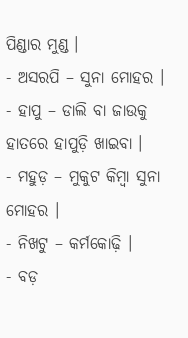ପିଣ୍ଡାର ମୁଣ୍ଡ ।
- ଅସରପି – ସୁନା ମୋହର ।
- ହାପୁ – ଡାଲି ବା ଜାଉକୁ ହାତରେ ହାପୁଡ଼ି ଖାଇବା ।
- ମହୁଡ଼ – ମୁକୁଟ କିମ୍ବା ସୁନା ମୋହର ।
- ନିଖଟୁ – କର୍ମକୋଢ଼ି ।
- ବଡ଼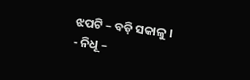ଝପଟି – ବଡ଼ି ସକାଳୁ ।
- ନିଧୂ –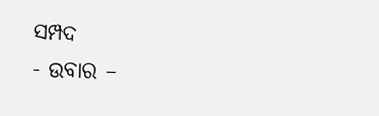ସମ୍ପଦ
- ଉବାର –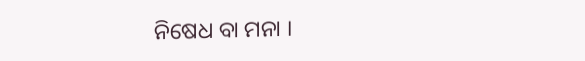ନିଷେଧ ବା ମନା ।